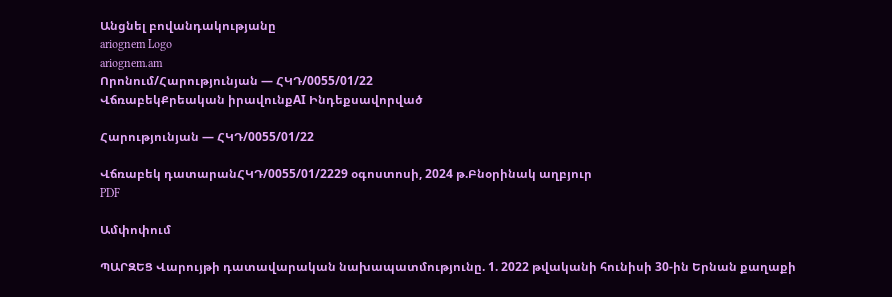Անցնել բովանդակությանը
ariognem Logo
ariognem.am
Որոնում/Հարությունյան — ՀԿԴ/0055/01/22
ՎճռաբեկՔրեական իրավունքAI Ինդեքսավորված

Հարությունյան — ՀԿԴ/0055/01/22

Վճռաբեկ դատարանՀԿԴ/0055/01/2229 օգոստոսի, 2024 թ.Բնօրինակ աղբյուր
PDF

Ամփոփում

ՊԱՐԶԵՑ Վարույթի դատավարական նախապատմությունը. 1. 2022 թվականի հունիսի 30-ին Երնան քաղաքի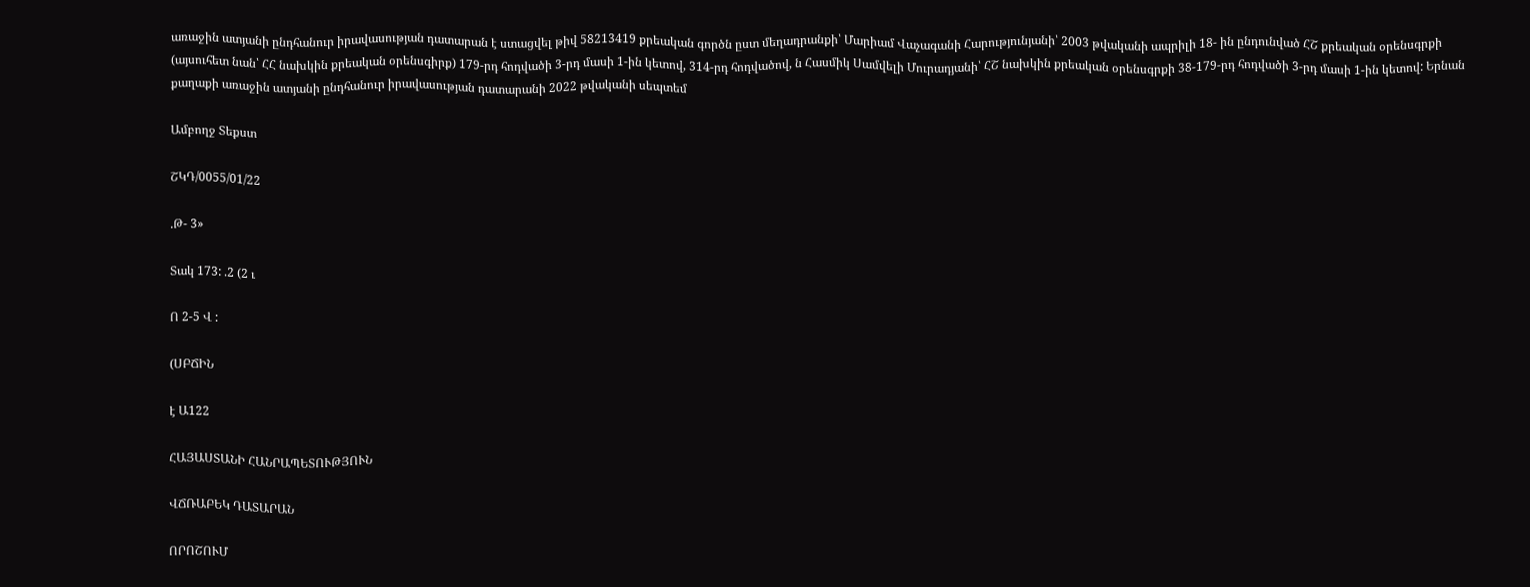առաջին ատյանի ընդհանուր իրավասության դատարան է ստացվել թիվ 58213419 քրեական գործն ըստ մեղադրանքի՝ Մարիամ Վաչագանի Հարությունյանի՝ 2003 թվականի ապրիլի 18- ին ընդունված ՀՇ քրեական օրենսգրքի (այսուհետ նան՝ ՀՀ նախկին քրեական օրենսգիրք) 179-րդ հոդվածի 3-րդ մասի 1-ին կետով, 314-րդ հոդվածով, ն Հասմիկ Սամվելի Մուրադյանի՝ ՀՇ նախկին քրեական օրենսգրքի 38-179-րդ հոդվածի 3-րդ մասի 1-ին կետով: Երնան քաղաքի առաջին ատյանի ընդհանուր իրավասության դատարանի 2022 թվականի սեպտեմ

Ամբողջ Տեքստ

ՇԿԴ/0055/01/22

.Թ- 3»

Տակ 173: .2 (2 ւ

Ո 2-5 Վ :

(ՍԲՃԻՆ

է Ա122

ՀԱՅԱՍՏԱՆԻ ՀԱՆՐԱՊԵՏՈՒԹՅՈՒՆ

ՎՃՌԱԲԵԿ ԴԱՏԱՐԱՆ

ՈՐՈՇՈՒՄ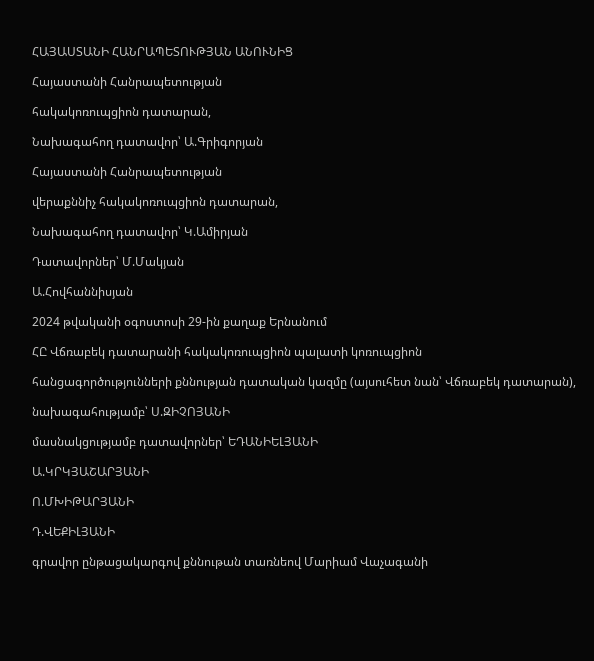ՀԱՅԱՍՏԱՆԻ ՀԱՆՐԱՊԵՏՈՒԹՅԱՆ ԱՆՈՒՆԻՑ

Հայաստանի Հանրապետության

հակակոռուպցիոն դատարան,

Նախագահող դատավոր՝ Ա.Գրիգորյան

Հայաստանի Հանրապետության

վերաքննիչ հակակոռուպցիոն դատարան,

Նախագահող դատավոր՝ Կ.Ամիրյան

Դատավորներ՝ Մ.Մակյան

Ա.Հովհաննիսյան

2024 թվականի օգոստոսի 29-ին քաղաք Երնանում

ՀԸ Վճռաբեկ դատարանի հակակոռուպցիոն պալատի կոռուպցիոն

հանցագործությունների քննության դատական կազմը (այսուհետ նան՝ Վճռաբեկ դատարան),

նախագահությամբ՝ Ս.ԶԻՉՈՅԱՆԻ

մասնակցությամբ դատավորներ՝ ԵԴԱՆԻԵԼՅԱՆԻ

Ա.ԿՐԿՅԱՇԱՐՅԱՆԻ

Ո.ՄԽԻԹԱՐՅԱՆԻ

Դ.ՎԵՔԻԼՅԱՆԻ

գրավոր ընթացակարգով քննութան տառնեով Մարիամ Վաչագանի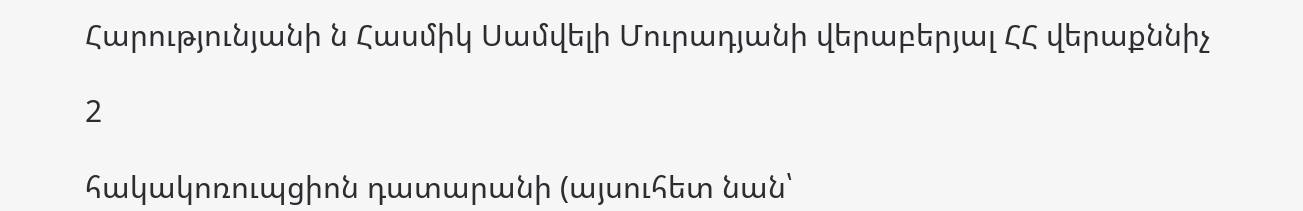Հարությունյանի ն Հասմիկ Սամվելի Մուրադյանի վերաբերյալ ՀՀ վերաքննիչ

2

հակակոռուպցիոն դատարանի (այսուհետ նան՝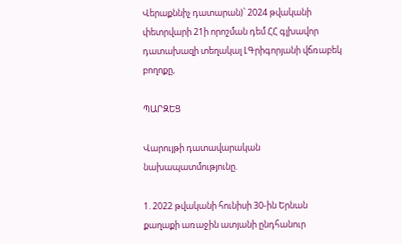Վերաքննիչ դատարան)՝ 2024 թվականի փետրվարի 21ի որոշման դեմ ՀՀ գլխավոր դատախազի տեղակալ ԼԳրիգորյանի վճռաբեկ բողոքը,

ՊԱՐԶԵՑ

Վարույթի դատավարական նախապատմությունը.

1. 2022 թվականի հունիսի 30-ին Երնան քաղաքի առաջին ատյանի ընդհանուր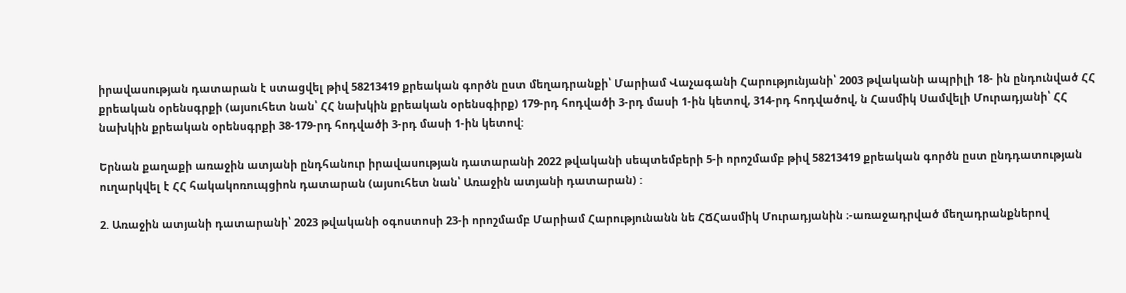իրավասության դատարան է ստացվել թիվ 58213419 քրեական գործն ըստ մեղադրանքի՝ Մարիամ Վաչագանի Հարությունյանի՝ 2003 թվականի ապրիլի 18- ին ընդունված ՀՀ քրեական օրենսգրքի (այսուհետ նան՝ ՀՀ նախկին քրեական օրենսգիրք) 179-րդ հոդվածի 3-րդ մասի 1-ին կետով, 314-րդ հոդվածով, ն Հասմիկ Սամվելի Մուրադյանի՝ ՀՀ նախկին քրեական օրենսգրքի 38-179-րդ հոդվածի 3-րդ մասի 1-ին կետով:

Երնան քաղաքի առաջին ատյանի ընդհանուր իրավասության դատարանի 2022 թվականի սեպտեմբերի 5-ի որոշմամբ թիվ 58213419 քրեական գործն ըստ ընդդատության ուղարկվել է ՀՀ հակակոռուպցիոն դատարան (այսուհետ նան՝ Առաջին ատյանի դատարան) :

2. Առաջին ատյանի դատարանի՝ 2023 թվականի օգոստոսի 23-ի որոշմամբ Մարիամ Հարությունանն նե ՀՃՀասմիկ Մուրադյանին ։-առաջադրված մեղադրանքներով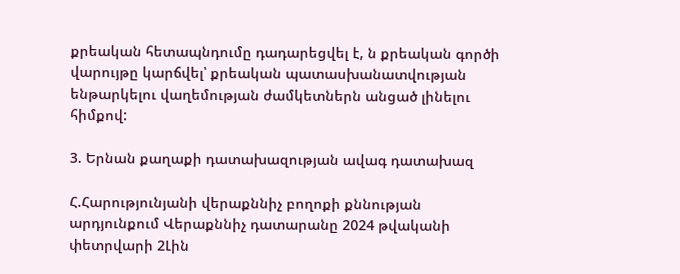քրեական հետապնդումը դադարեցվել է, ն քրեական գործի վարույթը կարճվել՝ քրեական պատասխանատվության ենթարկելու վաղեմության ժամկետներն անցած լինելու հիմքով:

3. Երնան քաղաքի դատախազության ավագ դատախազ

Հ.Հարությունյանի վերաքննիչ բողոքի քննության արդյունքում Վերաքննիչ դատարանը 2024 թվականի փետրվարի 2Լին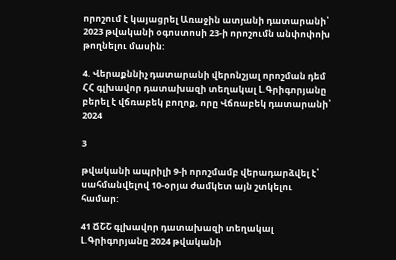որոշում է կայացրել Առաջին ատյանի դատարանի՝ 2023 թվականի օգոստոսի 23-ի որոշումն անփոփոխ թողնելու մասին:

4. Վերաքննիչ դատարանի վերոնշյալ որոշման դեմ ՀՀ գլխավոր դատախազի տեղակալ Լ.Գրիգորյանը բերել է վճռաբեկ բողոք, որը Վճռաբեկ դատարանի՝ 2024

3

թվականի ապրիլի 9-ի որոշմամբ վերադարձվել է՝ սահմանվելով 10-օրյա ժամկետ այն շտկելու համար:

41 ՃՇՇ գլխավոր դատախազի տեղակալ Լ.Գրիգորյանը 2024 թվականի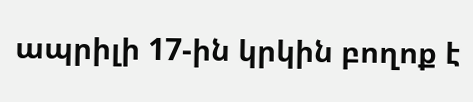ապրիլի 17-ին կրկին բողոք է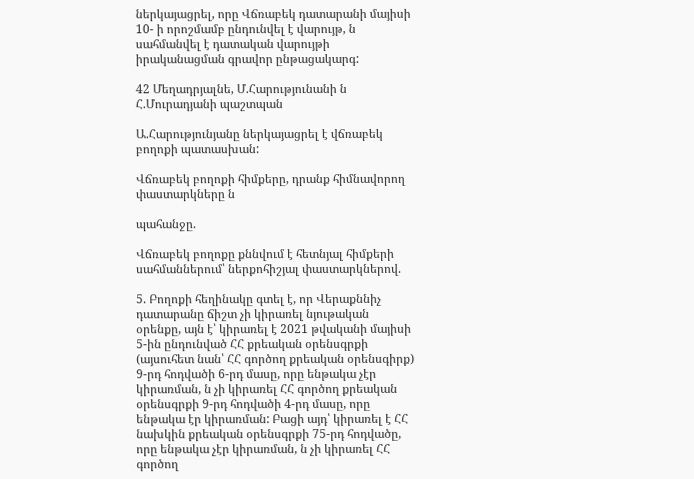ներկայացրել, որը Վճռաբեկ դատարանի մայիսի 10- ի որոշմամբ ընդունվել է վարույթ, ն սահմանվել է դատական վարույթի իրականացման գրավոր ընթացակարգ:

42 Մեղադրյալնե, Մ.Հարությունանի ն Հ.Մուրադյանի պաշտպան

Ա.Հարությունյանը ներկայացրել է վճռաբեկ բողոքի պատասխան:

Վճռաբեկ բողոքի հիմքերը, դրանք հիմնավորող փաստարկները ն

պահանջը.

Վճռաբեկ բողոքը քննվում է հետնյալ հիմքերի սահմաններում՝ ներքոհիշյալ փաստարկներով.

5. Բողոքի հեղինակը գտել է, որ Վերաքննիչ դատարանը ճիշտ չի կիրառել նյութական օրենքը, այն է՝ կիրառել է 2021 թվականի մայիսի 5-ին ընդունված ՀՀ քրեական օրենսգրքի (այսուհետ նան՝ ՀՀ գործող քրեական օրենսգիրք) 9-րդ հոդվածի 6-րդ մասը, որը ենթակա չէր կիրառման, ն չի կիրառել ՀՀ գործող քրեական օրենսգրքի 9-րդ հոդվածի 4-րդ մասը, որը ենթակա էր կիրառման: Բացի այդ՝ կիրառել է ՀՀ նախկին քրեական օրենսգրքի 75-րդ հոդվածը, որը ենթակա չէր կիրառման, ն չի կիրառել ՀՀ գործող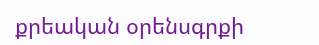քրեական օրենսգրքի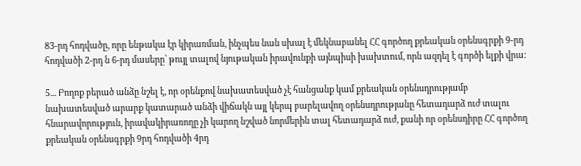83-րդ հոդվածը, որը ենթակա էր կիրառման, ինչպես նան սխալ է մեկնաբանել ՀՀ գործող քրեական օրենսգրքի 9-րդ հոդվածի 2-րդ ն 6-րդ մասերը՝ թույլ տալով նյութական իրավունքի այնպիսի խախտում, որն ազդել է գործի ելքի վրա:

5... Բողոք բերած անձը նշել է, որ օրենքով նախատեսված չէ հանցանք կամ քրեական օրենսդրությամբ նախատեսված արարք կատարած անձի վիճակն այլ կերպ բարելավող օրենսդրությանը հետադարձ ուժ տալու հնարավորություն, իրավակիրառողը չի կարող նշված նորմերին տալ հետադարձ ուժ, քանի որ օրենսդիրը ՀՀ գործող քրեական օրենսգրքի 9րդ հոդվածի 4րդ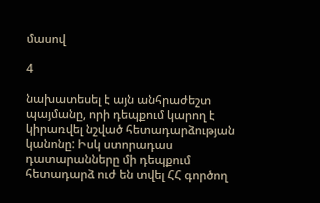մասով

4

նախատեսել է այն անհրաժեշտ պայմանը, որի դեպքում կարող է կիրառվել նշված հետադարձության կանոնը: Իսկ ստորադաս դատարանները մի դեպքում հետադարձ ուժ են տվել ՀՀ գործող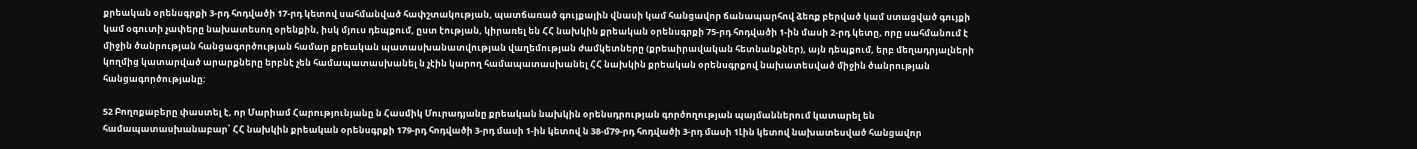քրեական օրենսգրքի 3-րդ հոդվածի 17-րդ կետով սահմանված հափշտակության, պատճառած գույքային վնասի կամ հանցավոր ճանապարհով ձեռք բերված կամ ստացված գույքի կամ օգուտի չափերը նախատեսող օրենքին, իսկ մյուս դեպքում, ըստ էության, կիրառել են ՀՀ նախկին քրեական օրենսգրքի 75-րդ հոդվածի 1-ին մասի 2-րդ կետը, որը սահմանում է միջին ծանրության հանցագործության համար քրեական պատասխանատվության վաղեմության ժամկետները (քրեաիրավական հետնանքներ), այն դեպքում, երբ մեղադրյալների կողմից կատարված արարքները երբնէ չեն համապատասխանել ն չէին կարող համապատասխանել ՀՀ նախկին քրեական օրենսգրքով նախատեսված միջին ծանրության հանցագործությանը:

52 Բողոքաբերը փաստել է, որ Մարիամ Հարությունյանը ն Հասմիկ Մուրադյանը քրեական նախկին օրենսդրության գործողության պայմաններում կատարել են համապատասխանաբար՝ ՀՀ նախկին քրեական օրենսգրքի 179-րդ հոդվածի 3-րդ մասի 1-ին կետով ն 38-մ79-րդ հոդվածի 3-րդ մասի 1Լին կետով նախատեսված հանցավոր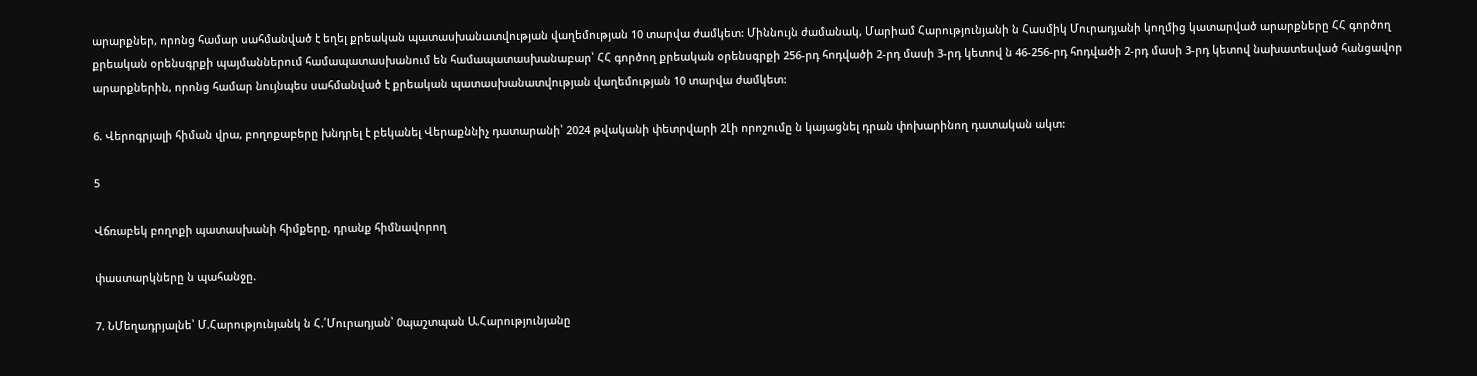արարքներ, որոնց համար սահմանված է եղել քրեական պատասխանատվության վաղեմության 10 տարվա ժամկետ: Միննույն ժամանակ, Մարիամ Հարությունյանի ն Հասմիկ Մուրադյանի կողմից կատարված արարքները ՀՀ գործող քրեական օրենսգրքի պայմաններում համապատասխանում են համապատասխանաբար՝ ՀՀ գործող քրեական օրենսգրքի 256-րդ հոդվածի 2-րդ մասի 3-րդ կետով ն 46-256-րդ հոդվածի 2-րդ մասի 3-րդ կետով նախատեսված հանցավոր արարքներին, որոնց համար նույնպես սահմանված է քրեական պատասխանատվության վաղեմության 10 տարվա ժամկետ:

6. Վերոգրյալի հիման վրա, բողոքաբերը խնդրել է բեկանել Վերաքննիչ դատարանի՝ 2024 թվականի փետրվարի 2Լի որոշումը ն կայացնել դրան փոխարինող դատական ակտ:

5

Վճռաբեկ բողոքի պատասխանի հիմքերը, դրանք հիմնավորող

փաստարկները ն պահանջը.

7. ՆՄեղադրյալնե՝ Մ.Հարությունյանկ ն Հ.՛Մուրադյան՝ 0պաշտպան Ա.Հարությունյանը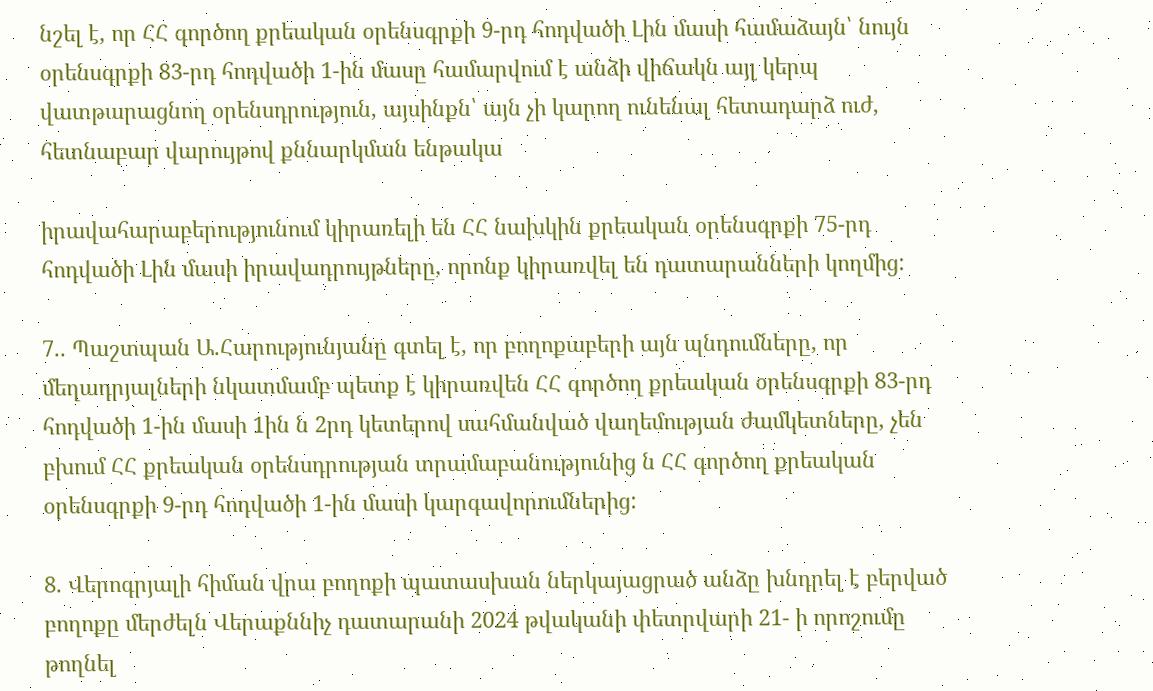նշել է, որ ՀՀ գործող քրեական օրենսգրքի 9-րդ հոդվածի Լին մասի համաձայն՝ նույն օրենսգրքի 83-րդ հոդվածի 1-ին մասը համարվում է անձի վիճակն այլ կերպ վատթարացնող օրենսդրություն, այսինքն՝ այն չի կարող ունենալ հետադարձ ուժ, հետնաբար վարույթով քննարկման ենթակա

իրավահարաբերությունում կիրառելի են ՀՀ նախկին քրեական օրենսգրքի 75-րդ հոդվածի Լին մասի իրավադրույթները, որոնք կիրառվել են դատարանների կողմից:

7.. Պաշտպան Ա.Հարությունյանը գտել է, որ բողոքաբերի այն պնդումները, որ մեղադրյալների նկատմամբ պետք է կիրառվեն ՀՀ գործող քրեական օրենսգրքի 83-րդ հոդվածի 1-ին մասի 1ին ն 2րդ կետերով սահմանված վաղեմության ժամկետները, չեն բխում ՀՀ քրեական օրենսդրության տրամաբանությունից ն ՀՀ գործող քրեական օրենսգրքի 9-րդ հոդվածի 1-ին մասի կարգավորումներից:

8. Վերոգրյալի հիման վրա բողոքի պատասխան ներկայացրած անձը խնդրել է բերված բողոքը մերժելն Վերաքննիչ դատարանի 2024 թվականի փետրվարի 21- ի որոշումը թողնել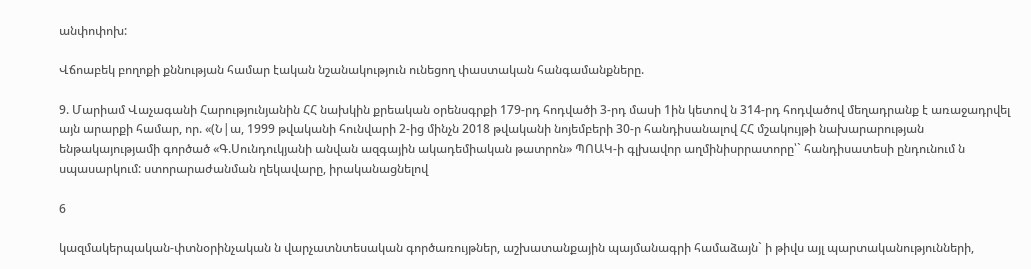անփոփոխ:

Վճոաբեկ բողոքի քննության համար էական նշանակություն ունեցող փաստական հանգամանքները.

9. Մարիամ Վաչագանի Հարությունյանին ՀՀ նախկին քրեական օրենսգրքի 179-րդ հոդվածի 3-րդ մասի 1ին կետով ն 314-րդ հոդվածով մեղադրանք է առաջադրվել այն արարքի համար, որ. «(Ն|ա, 1999 թվականի հունվարի 2-ից մինչն 2018 թվականի նոյեմբերի 30-ր հանդիսանալով ՀՀ մշակույթի նախարարության ենթակայությամի գործած «Գ.Սունդուկյանի անվան ազգային ակադեմիական թատրոն» ՊՈԱԿ-ի գլխավոր աղմինիսրրատորը՝` հանդիսատեսի ընդունում ն սպասարկում: ստորարաժանման ղեկավարը, իրականացնելով

6

կազմակերպական-փտնօրինչական ն վարչատնտեսական գործառույթներ, աշխատանքային պայմանագրի համաձայն` ի թիվս այլ պարտականությունների,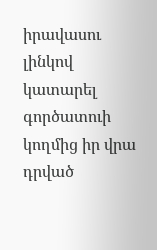իրավասու լինկով կատարել գործատուի կողմից իր վրա դրված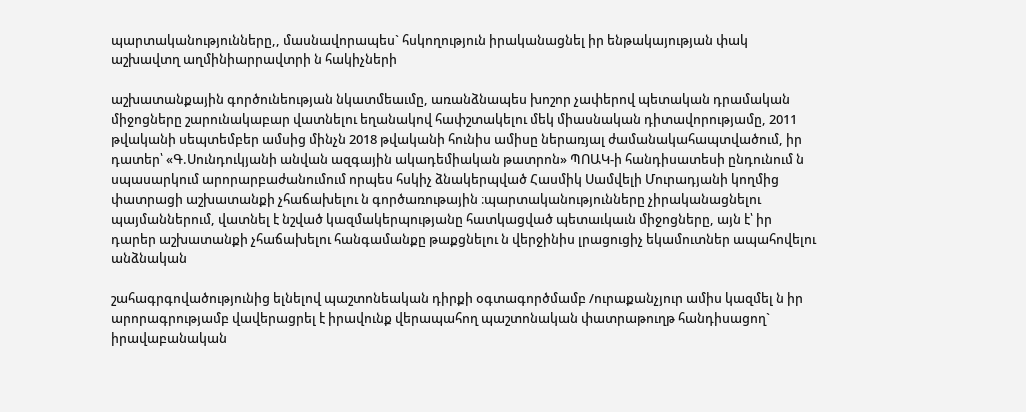պարտականությունները,, մասնավորապես` հսկողություն իրականացնել իր ենթակայության փակ աշխավտղ աղմինիարրավտրի ն հակիչների

աշխատանքային գործունեության նկատմեաւմը, առանձնապես խոշոր չափերով պետական դրամական միջոցները շարունակաբար վատնելու եղանակով հափշտակելու մեկ միասնական դիտավորությամը, 2011 թվականի սեպտեմբեր ամսից մինչն 2018 թվականի հունիս ամիսը ներառյալ ժամանակահապտվածում, իր դատեր՝ «Գ.Սունդուկյանի անվան ազգային ակադեմիական թատրոն» ՊՈԱԿ-ի հանդիսատեսի ընդունում ն սպասարկում արորարբաժանումում որպես հսկիչ ձնակերպված Հասմիկ Սամվելի Մուրադյանի կողմից փատրացի աշխատանքի չհաճախելու ն գործառութային ։պարտականությունները չիրականացնելու պայմաններում, վատնել է նշված կազմակերպությանը հատկացված պետաւկաւն միջոցները, այն է՝ իր դարեր աշխատանքի չհաճախելու հանգամանքը թաքցնելու ն վերջինիս լրացուցիչ եկամուտներ ապահովելու անձնական

շահագրգովածությունից ելնելով պաշտոնեական դիրքի օգտագործմամբ /ուրաքանչյուր ամիս կազմել ն իր արորագրությամբ վավերացրել է իրավունք վերապահող պաշտոնական փատրաթուղթ հանդիսացող` իրավաբանական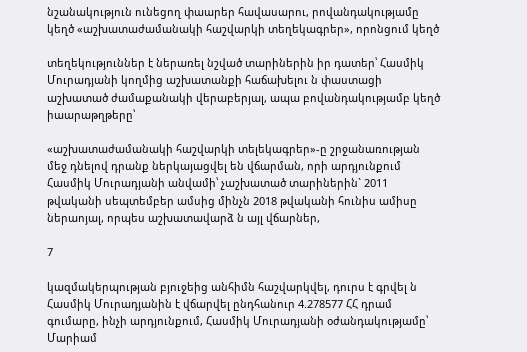նշանակություն ունեցող փաարեր հավասարու, րովանդակությամը կեղծ «աշխատաժամանակի հաշվարկի տեղեկագրեր», որոնցում կեղծ

տեղեկություններ է ներառել նշված տարիներին իր դատեր՝ Հասմիկ Մուրադյանի կողմից աշխատանքի հաճախելու ն փաստացի աշխատած ժամաքանակի վերաբերյալ, ապա բովանդակությամբ կեղծ իաարաթղթերը՝

«աշխատաժամանակի հաշվարկի տելեկագրեր»-ը շրջանառության մեջ դնելով դրանք ներկայացվել են վճարման, որի արդյունքում Հասմիկ Մուրադյանի անվամի՝ չաշխատած տարիներին` 2011 թվականի սեպտեմբեր ամսից մինչն 2018 թվականի հունիս ամիսը ներաոյալ, որպես աշխատավարձ ն այլ վճարներ,

7

կազմակերպության բյուջեից անհիմն հաշվարկվել, դուրս է գրվել ն Հասմիկ Մուրադյանին է վճարվել ընդհանուր 4.278577 ՀՀ դրամ գումարը, ինչի արդյունքում, Հասմիկ Մուրադյանի օժանդակությամը՝ Մարիամ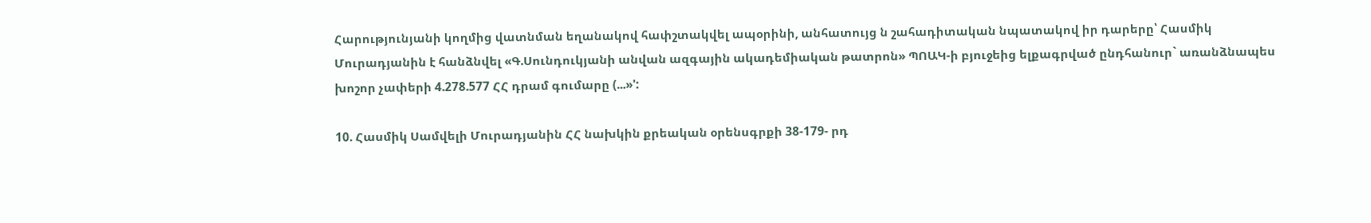Հարությունյանի կողմից վատնման եղանակով հափշտակվել ապօրինի, անհատույց ն շահադիտական նպատակով իր դարերը՝ Հասմիկ Մուրադյանին է հանձնվել «Գ.Սունդուկյանի անվան ազգային ակադեմիական թատրոն» ՊՈԱԿ-ի բյուջեից ելքագրված ընդհանուր` առանձնապես խոշոր չափերի 4.278.577 ՀՀ դրամ գումարը (...»':

10. Հասմիկ Սամվելի Մուրադյանին ՀՀ նախկին քրեական օրենսգրքի 38-179- րդ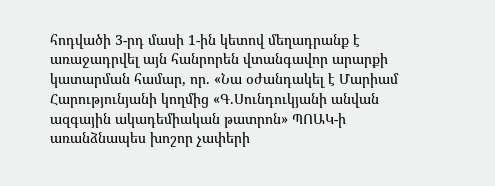հոդվածի 3-րդ մասի 1-ին կետով մեղադրանք է առաջադրվել այն հանրորեն վտանգավոր արարքի կատարման համար, որ. «Նա օժանդակել է Մարիամ Հարությունյանի կողմից «Գ.Սունդուկյանի անվան ազգային ակադեմիական թատրոն» ՊՈԱԿ-ի առանձնապես խոշոր չափերի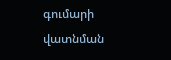գումարի վատնման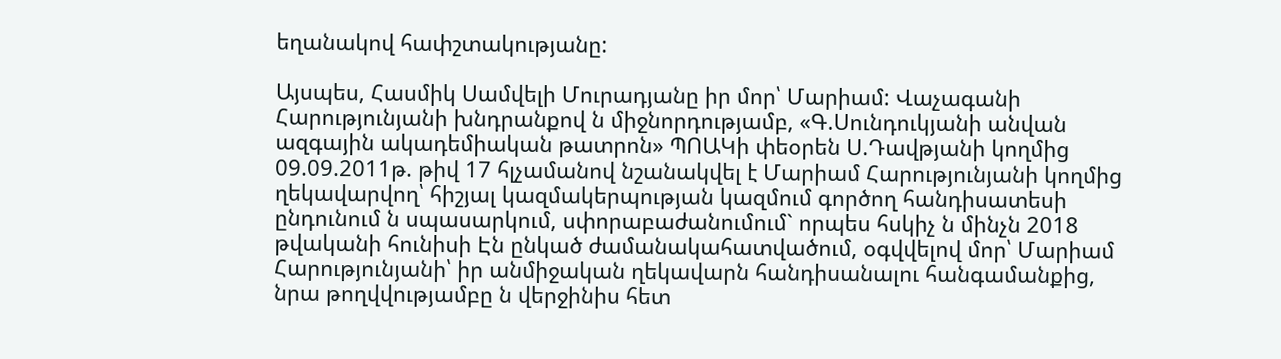եղանակով հափշտակությանը:

Այսպես, Հասմիկ Սամվելի Մուրադյանը իր մոր՝ Մարիամ: Վաչագանի Հարությունյանի խնդրանքով ն միջնորդությամբ, «Գ.Սունդուկյանի անվան ազգային ակադեմիական թատրոն» ՊՈԱԿի փեօրեն Ս.Դավթյանի կողմից 09.09.2011թ. թիվ 17 հլչամանով նշանակվել է Մարիամ Հարությունյանի կողմից ղեկավարվող՝ հիշյալ կազմակերպության կազմում գործող հանդիսատեսի ընդունում ն սպասարկում, սփորաբաժանումում` որպես հսկիչ ն մինչն 2018 թվականի հունիսի Էն ընկած ժամանակահատվածում, օգվվելով մոր՝ Մարիամ Հարությունյանի՝ իր անմիջական ղեկավարն հանդիսանալու հանգամանքից, նրա թողվվությամբը ն վերջինիս հետ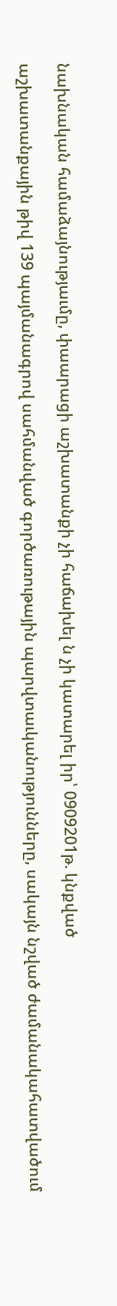նախնական համաձայնությաւմը, փաարացի աշխատանքի չի հաճախել ն չի կատարել իր՝ 0909201թ. կնքված

աշխատանքային թիվ 139 պայմանագրով սահմանված գործառութային պարվտաւկանությունները, սակայն նշված ժամանակահատվածում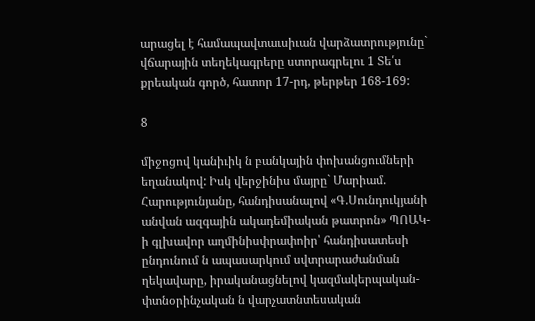արացել է համապավտաւսիւան վարձատրությունը` վճարային տեղեկագրերը ստորագրելու 1 Տե՛ս քրեական գործ, հատոր 17-րդ, թերթեր 168-169:

8

միջոցով կանիւիկ ն բանկային փոխանցումների եղանակով: Իսկ վերջինիս մայրը` Մարիամ. Հարությունյանը, հանդիսանալով «Գ.Սունդուկյանի անվան ազգային ակադեմիական թատրոն» ՊՈԱԿ-ի գլխավոր աղմինիսփրափոիր՝ հանդիսատեսի ընդունում ն ապասարկում սվտրարաժանման ղեկավարը, իրականացնելով կազմակերպական-փտնօրինչական ն վարչատնտեսական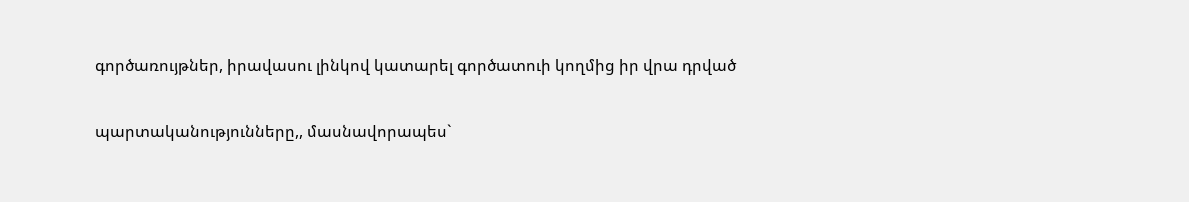գործառույթներ, իրավասու լինկով կատարել գործատուի կողմից իր վրա դրված

պարտականությունները,, մասնավորապես`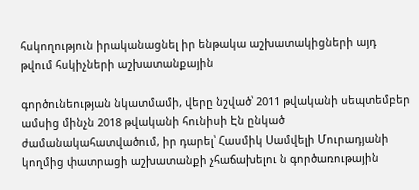հսկողություն իրականացնել իր ենթակա աշխատակիցների այդ թվում հսկիչների աշխատանքային

գործունեության նկատմամի, վերը նշված՝ 2011 թվականի սեպտեմբեր ամսից մինչն 2018 թվականի հունիսի Էն ընկած ժամանակահատվածում, իր դարել՝ Հասմիկ Սամվելի Մուրադյանի կողմից փատրացի աշխատանքի չհաճախելու ն գործառութային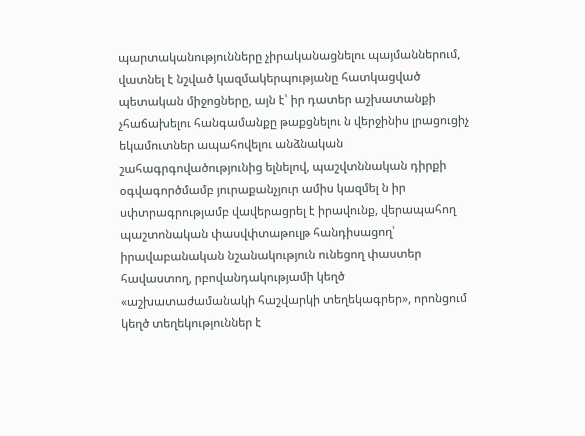պարտականությունները չիրականացնելու պայմաններում, վատնել է նշված կազմակերպությանը հատկացված պետական միջոցները, այն է՝ իր դատեր աշխատանքի չհաճախելու հանգամանքը թաքցնելու ն վերջինիս լրացուցիչ եկամուտներ ապահովելու անձնական շահագրգովածությունից ելնելով, պաշվտննական դիրքի օգվագործմամբ յուրաքանչյուր ամիս կազմել ն իր սփտրագրությամբ վավերացրել է իրավունք, վերապահող պաշտոնական փասվփտաթուլթ հանդիսացող՝ իրավաբանական նշանակություն ունեցող փաստեր հավաստող, րբովանդակությամի կեղծ «աշխատաժամանակի հաշվարկի տեղեկագրեր», որոնցում կեղծ տեղեկություններ է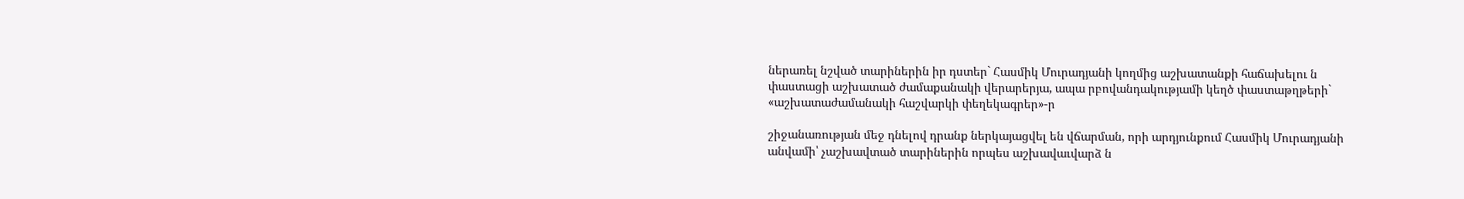ներառել նշված տարիներին իր դստեր` Հասմիկ Մուրադյանի կողմից աշխատանքի հաճախելու ն փաստացի աշխատած ժամաքանակի վերարերյա, ապա րբովանդակությամի կեղծ փաստաթղթերի` «աշխատաժամանակի հաշվարկի փեղեկագրեր»-ր

շիջանառության մեջ դնելով դրանք ներկայացվել են վճարման, որի արդյունքում Հասմիկ Մուրադյանի անվամի՝ չաշխավտած տարիներին որպես աշխավաւվարձ ն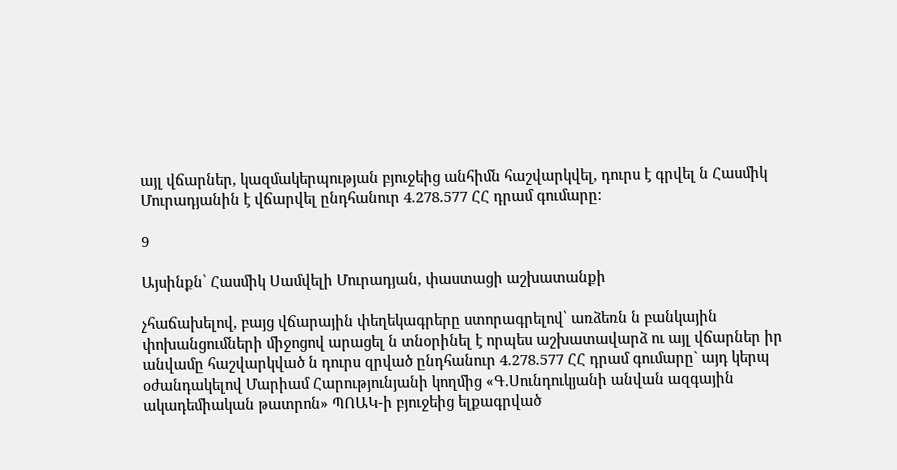այլ վճարներ, կազմակերպության բյուջեից անհիմն հաշվարկվել, դուրս է գրվել ն Հասմիկ Մուրադյանին է վճարվել ընդհանուր 4.278.577 ՀՀ դրամ գումարը:

9

Այսինքն՝ Հասմիկ Սամվելի Մուրադյան, փաստացի աշխատանքի

չհաճախելով, բայց վճարային փեղեկագրերը ստորագրելով՝ առձեռն ն բանկային փոխանցումների միջոցով արացել ն տնօրինել է որպես աշխատավարձ ու այլ վճարներ իր անվամը հաշվարկված ն դուրս զրված ընդհանուր 4.278.577 ՀՀ դրամ գումարը` այդ կերպ օժանդակելով Մարիամ Հարությունյանի կողմից «Գ.Սունդուկյանի անվան ազգային ակադեմիական թատրոն» ՊՈԱԿ-ի բյուջեից ելքագրված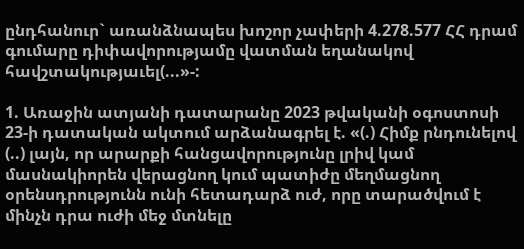ընդհանուր` առանձնապես խոշոր չափերի 4.278.577 ՀՀ դրամ գումարը դիփավորությամը վատման եղանակով հավշտակությաւել(...»-:

1. Առաջին ատյանի դատարանը 2023 թվականի օգոստոսի 23-ի դատական ակտում արձանագրել է. «(.) Հիմք րնդունելով (..) լայն, որ արարքի հանցավորությունը լրիվ կամ մասնակիորեն վերացնող կում պատիժը մեղմացնող օրենսդրությունն ունի հետադարձ ուժ, որը տարածվում է մինչն դրա ուժի մեջ մտնելը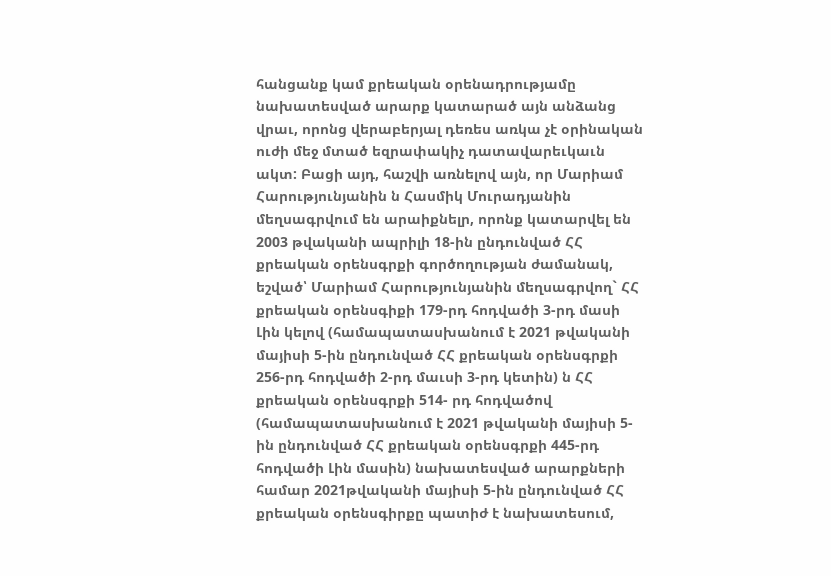հանցանք կամ քրեական օրենադրությամը նախատեսված արարք կատարած այն անձանց վրաւ, որոնց վերաբերյալ դեռես առկա չէ օրինական ուժի մեջ մտած եզրափակիչ դատավարեւկաւն ակտ: Բացի այդ, հաշվի առնելով այն, որ Մարիամ Հարությունյանին ն Հասմիկ Մուրադյանին մեղսագրվում են արաիքնելր, որոնք կատարվել են 2003 թվականի ապրիլի 18-ին ընդունված ՀՀ քրեական օրենսգրքի գործողության ժամանակ, եշված՝ Մարիամ Հարությունյանին մեղսագրվող` ՀՀ քրեական օրենսգիքի 179-րդ հոդվածի 3-րդ մասի Լին կելով (համապատասխանում է 2021 թվականի մայիսի 5-ին ընդունված ՀՀ քրեական օրենսգրքի 256-րդ հոդվածի 2-րդ մաւսի 3-րդ կետին) ն ՀՀ քրեական օրենսգրքի 514- րդ հոդվածով (համապատասխանում է 2021 թվականի մայիսի 5-ին ընդունված ՀՀ քրեական օրենսգրքի 445-րդ հոդվածի Լին մասին) նախատեսված արարքների համար 2021թվականի մայիսի 5-ին ընդունված ՀՀ քրեական օրենսգիրքը պատիժ է նախատեսում,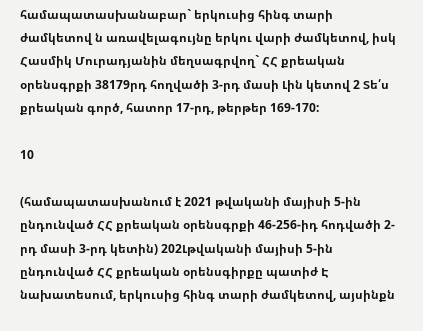համապատասխանաբար` երկուսից հինգ տարի ժամկետով ն առավելագույնը երկու վարի ժամկետով, իսկ Հասմիկ Մուրադյանին մեղսագրվող` ՀՀ քրեական օրենսգրքի 38179րդ հողվածի 3-րդ մասի Լին կետով 2 Տե՛ս քրեական գործ, հատոր 17-րդ, թերթեր 169-170:

10

(համապատասխանում է 2021 թվականի մայիսի 5-ին ընդունված ՀՀ քրեական օրենսգրքի 46-256-իդ հոդվածի 2-րդ մասի 3-րդ կետին) 202Լթվականի մայիսի 5-ին ընդունված ՀՀ քրեական օրենսգիրքը պատիժ Է նախատեսում, երկուսից հինգ տարի ժամկետով, այսինքն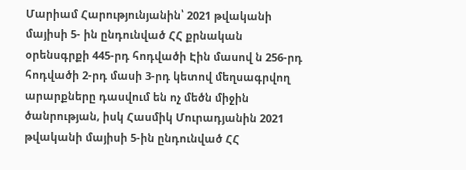Մարիամ Հարությունյանին՝ 2021 թվականի մայիսի 5- ին ընդունված ՀՀ քրնական օրենսգրքի 445-րդ հոդվածի Էին մասով ն 256-րդ հոդվածի 2-րդ մասի 3-րդ կետով մեղսագրվող արարքները դասվում են ոչ մեծն միջին ծանրության, իսկ Հասմիկ Մուրադյանին 2021 թվականի մայիսի 5-ին ընդունված ՀՀ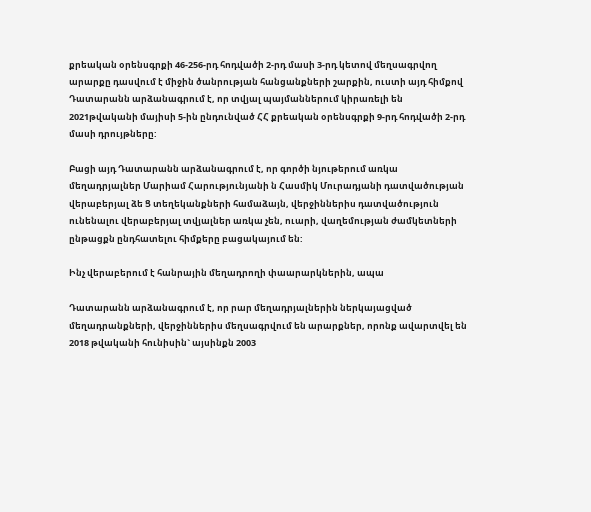քրեական օրենսգրքի 46-256-րդ հոդվածի 2-րդ մասի 3-րդ կետով մեղսագրվող արարքը դասվում է միջին ծանրության հանցանքների շարքին, ուստի այդ հիմքով Դատարանն արձանագրում է, որ տվյալ պայմաններում կիրառելի են 2021թվականի մայիսի 5-ին ընդունված ՀՀ քրեական օրենսգրքի 9-րդ հոդվածի 2-րդ մասի դրույթները:

Բացի այդ Դատարանն արձանագրում է, որ գործի նյութերում առկա մեղադրյալներ Մարիամ Հարությունյանի ն Հասմիկ Մուրադյանի դատվածության վերաբերյալ ձե Ց տեղեկանքների համաձայն, վերջիններիս դատվածություն ունենալու վերաբերյալ տվյալներ առկա չեն, ուարի, վաղեմության ժամկետների ընթացքն ընդհատելու հիմքերը բացակայում են:

Ինչ վերաբերում է հանրային մեղադրողի փաարարկներին, ապա

Դատարանն արձանագրում է, որ րար մեղադրյալներին ներկայացված մեղադրանքների, վերջիններիս մեղսագրվում են արարքներ, որոնք ավարտվել են 2018 թվականի հունիսին` այսինքն 2003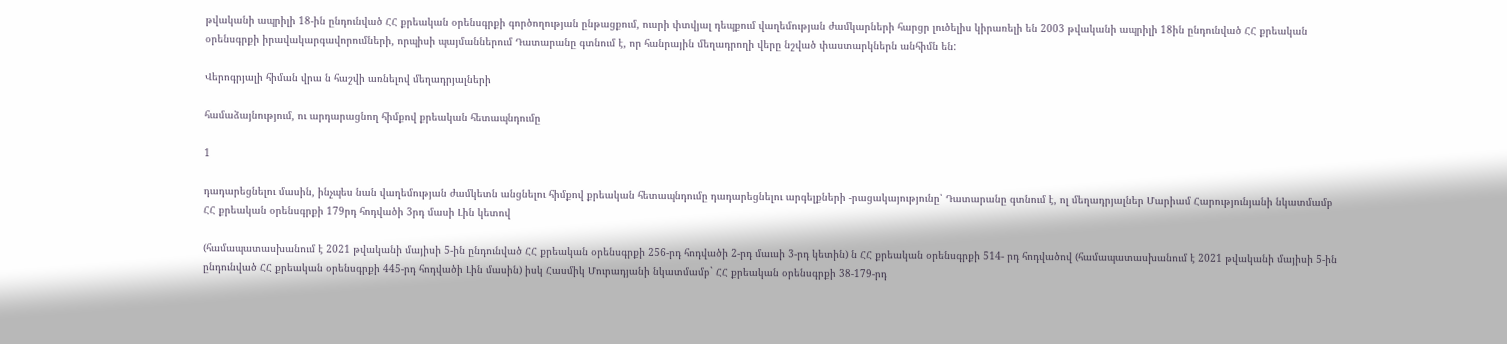թվականի ապրիլի 18-ին ընդունված ՀՀ քրեական օրենսգրքի գործողության ընթացքում, ուսրի փտվյալ դեպքում վաղեմության ժամկարների հարցր լուծելիս կիրառելի են 2003 թվականի ապրիլի 18ին ընդունված ՀՀ քրեական օրենսգրքի իրավակարգավորումների, որպիսի պայմաններում Դատարանը գտնում է, որ հանրային մեղադրողի վերը նշված փաստարկներն անհիմն են:

Վերոգրյալի հիման վրա ն հաշվի առնելով մեղադրյալների

համաձայնությում, ու արդարացնող հիմքով քրեական հետապնդումը

1

դադարեցնելու մասին, ինչպես նան վաղեմության ժամկետն անցնելու հիմքով քրեական հետապնդումը դադարեցնելու արգելքների -րացակայությունը՝ Դատարանը գտնում է, ոլ մեղադրյալներ Մարիամ Հարությունյանի նկատմամբ ՀՀ քրեական օրենսգրքի 179րդ հոդվածի 3րդ մասի Լին կետով

(համապատասխանում է 2021 թվականի մայիսի 5-ին ընդունված ՀՀ քրեական օրենսգրքի 256-րդ հոդվածի 2-րդ մաւսի 3-րդ կետին) ն ՀՀ քրեական օրենսգրքի 514- րդ հոդվածով (համապատասխանում է 2021 թվականի մայիսի 5-ին ընդունված ՀՀ քրեական օրենսգրքի 445-րդ հոդվածի Լին մասին) իսկ Հասմիկ Մուրադյանի նկատմամբ` ՀՀ քրեական օրենսգրքի 38-179-րդ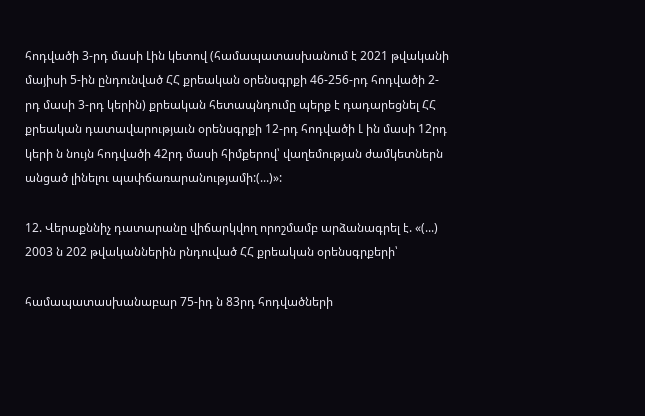հոդվածի 3-րդ մասի Լին կետով (համապատասխանում է 2021 թվականի մայիսի 5-ին ընդունված ՀՀ քրեական օրենսգրքի 46-256-րդ հոդվածի 2-րդ մասի 3-րդ կերին) քրեական հետապնդումը պերք է դադարեցնել ՀՀ քրեական դատավարությաւն օրենսգրքի 12-րդ հոդվածի Լ ին մասի 12րդ կերի ն նույն հոդվածի 42րդ մասի հիմքերով՝ վաղեմության ժամկետներն անցած լինելու պափճառարանությամի:(...)»:

12. Վերաքննիչ դատարանը վիճարկվող որոշմամբ արձանագրել է. «(...) 2003 ն 202 թվականներին րնդուված ՀՀ քրեական օրենսգրքերի՝

համապատասխանաբար 75-իդ ն 83րդ հոդվածների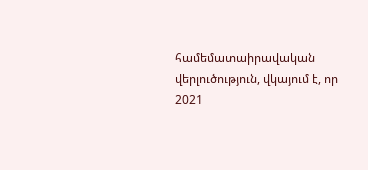համեմատաիրավական վերլուծություն, վկայում է, որ 2021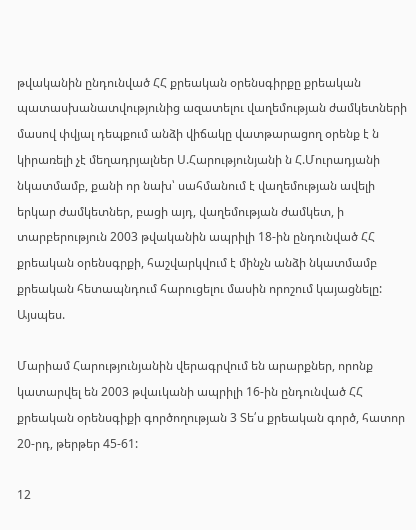թվականին ընդունված ՀՀ քրեական օրենսգիրքը քրեական պատասխանատվությունից ազատելու վաղեմության ժամկետների մասով փվյալ դեպքում անձի վիճակը վատթարացող օրենք է ն կիրառելի չէ մեղադրյալներ Ս.Հարությունյանի ն Հ.Մուրադյանի նկատմամբ, քանի որ նախ՝ սահմանում է վաղեմության ավելի երկար ժամկետներ, բացի այդ, վաղեմության ժամկետ, ի տարբերություն 2003 թվականին ապրիլի 18-ին ընդունված ՀՀ քրեական օրենսգրքի, հաշվարկվում է մինչն անձի նկատմամբ քրեական հետապնդում հարուցելու մասին որոշում կայացնելը: Այսպես.

Մարիամ Հարությունյանին վերագրվում են արարքներ, որոնք կատարվել են 2003 թվաւկանի ապրիլի 16-ին ընդունված ՀՀ քրեական օրենսգիքի գործողության 3 Տե՛ս քրեական գործ, հատոր 20-րդ, թերթեր 45-61:

12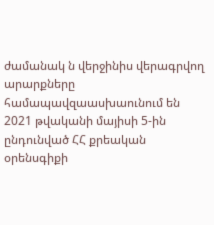ժամանակ ն վերջինիս վերագրվող արարքները համապավզաասխաունում են 2021 թվականի մայիսի 5-ին ընդունված ՀՀ քրեական օրենսգիքի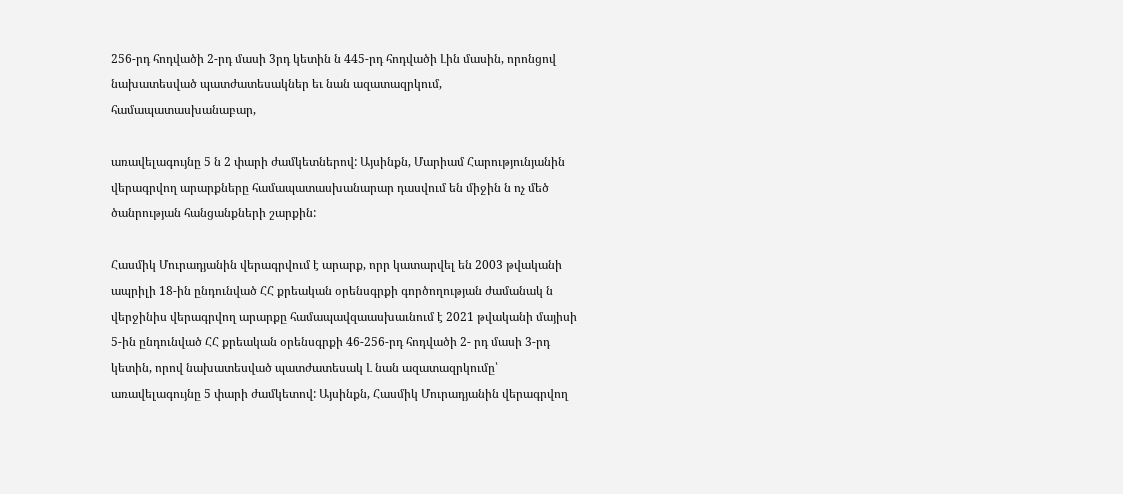256-րդ հոդվածի 2-րդ մասի 3րդ կետին ն 445-րդ հոդվածի Լին մասին, որոնցով նախատեսված պատժատեսակներ եւ նան ազատազրկում, համապատասխանաբար,

առավելագույնը 5 ն 2 փարի ժամկետներով: Այսինքն, Մարիամ Հարությունյանին վերագրվող արարքները համապատասխանարար դասվում են միջին ն ոչ մեծ ծանրության հանցանքների շարքին:

Հասմիկ Մուրադյանին վերագրվում է արարք, որր կատարվել են 2003 թվականի ապրիլի 18-ին ընդունված ՀՀ քրեական օրենսգրքի գործողության ժամանակ ն վերջինիս վերագրվող արարքը համապավզաասխաւնում է 2021 թվականի մայիսի 5-ին ընդունված ՀՀ քրեական օրենսգրքի 46-256-րդ հոդվածի 2- րդ մասի 3-րդ կետին, որով նախատեսված պատժատեսակ Լ նան ազատազրկումը՝ առավելագույնը 5 փարի ժամկետով: Այսինքն, Հասմիկ Մուրադյանին վերագրվող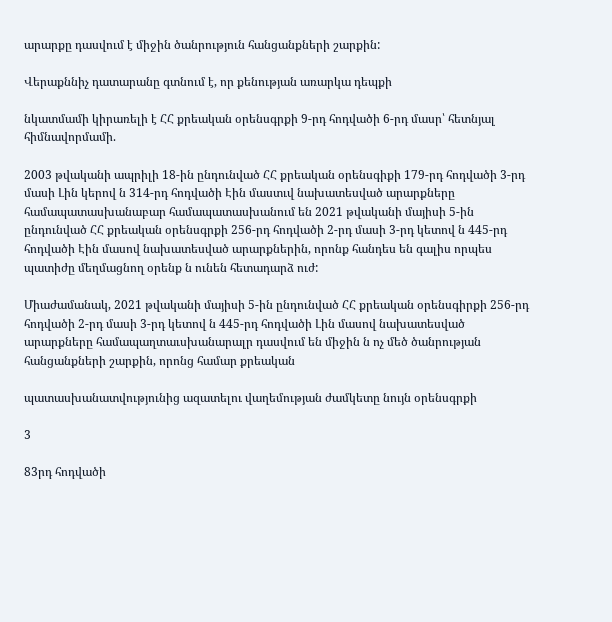արարքը դասվում է միջին ծանրություն հանցանքների շարքին:

Վերաքննիչ դատարանը գտնում է, որ քենության առարկա դեպքի

նկատմամի կիրառելի է ՀՀ քրեական օրենսգրքի 9-րդ հոդվածի 6-րդ մասր՝ հետնյալ հիմնավորմամի.

2003 թվականի ապրիլի 18-ին ընդունված ՀՀ քրեական օրենսգիքի 179-րդ հոդվածի 3-րդ մասի Լին կերով ն 314-րդ հոդվածի Էին մաստւվ նախատեսված արարքները համապատասխանաբար համապատասխանում են 2021 թվականի մայիսի 5-ին ընդունված ՀՀ քրեական օրենսգրքի 256-րդ հոդվածի 2-րդ մասի 3-րդ կետով ն 445-րդ հոդվածի Էին մասով նախատեսված արարքներին, որոնք հանդես են գալիս որպես պատիժը մեղմացնող օրենք ն ունեն հետադարձ ուժ:

Միաժամանակ, 2021 թվականի մայիսի 5-ին ընդունված ՀՀ քրեական օրենսգիրքի 256-րդ հոդվածի 2-րդ մասի 3-րդ կետով ն 445-րդ հոդվածի Լին մասով նախատեսված արարքները համապաղտաւսխանարալր դասվում են միջին ն ոչ մեծ ծանրության հանցանքների շարքին, որոնց համար քրեական

պատասխանատվությունից ազատելու վաղեմության ժամկետը նույն օրենսգրքի

3

83րդ հոդվածի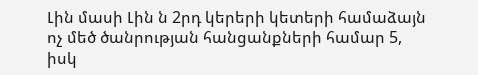Լին մասի Լին ն 2րդ կերերի կետերի համաձայն ոչ մեծ ծանրության հանցանքների համար 5, իսկ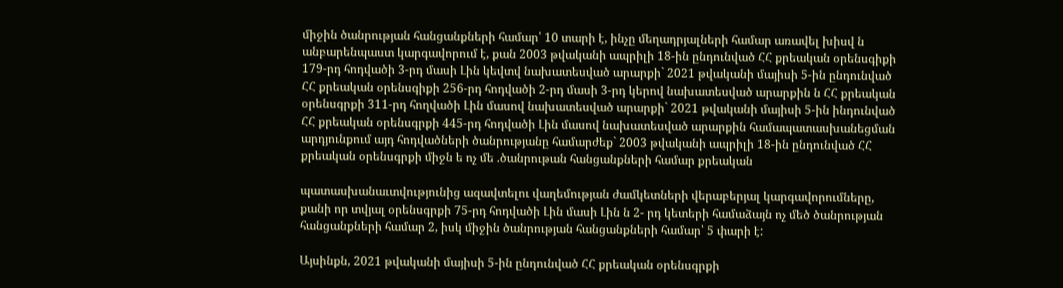միջին ծանրության հանցանքների համար՝ 10 տարի է, ինչը մեղադրյալների համար առավել խիսվ ն անբարենպաստ կարգավորում է, քան 2003 թվականի ապրիլի 18-ին ընդունված ՀՀ քրեական օրենսգիքի 179-րդ հոդվածի 3-րդ մասի Լին կեվտվ նախատեսված արարքի` 2021 թվականի մայիսի 5-ին ընդունված ՀՀ քրեական օրենսգիքի 256-րդ հոդվածի 2-րդ մասի 3-րդ կերով նախատեսված արարքին ն ՀՀ քրեական օրենսգրքի 311-րդ հողվածի Լին մասով նախատեսված արարքի` 2021 թվականի մայիսի 5-ին ինդունված ՀՀ քրեական օրենսգրքի 445-րդ հոդվածի Լին մասով նախատեսված արարքին համապատասխանեցման արդյունքում այդ հոդվածների ծանրությանը համարժեք` 2003 թվականի ապրիլի 18-ին ընդունված ՀՀ քրեական օրենսգրքի միջն ե ոչ մե .ծանրութան հանցանքների համար քրեական

պատասխանաւտվությունից ազավտելու վաղեմության ժամկետների վերաբերյալ կարգավորումները, քանի որ տվյալ օրենսգրքի 75-րդ հոդվածի Լին մասի Լին ն 2- րդ կետերի համաձայն ոչ մեծ ծանրության հանցանքների համար 2, իսկ միջին ծանրության հանցանքների համար՝ 5 փարի է:

Այսինքն, 2021 թվականի մայիսի 5-ին ընդունված ՀՀ քրեական օրենսգրքի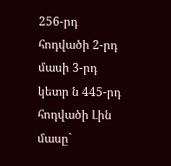256-րդ հոդվածի 2-րդ մասի 3-րդ կետր ն 445-րդ հոդվածի Լին մասը`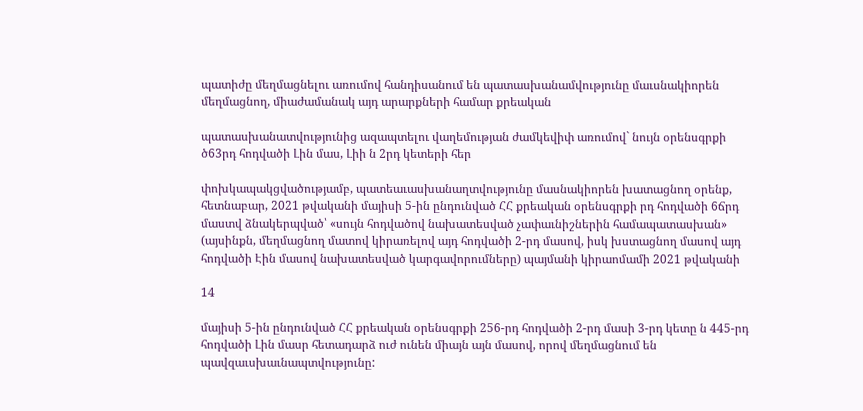պատիժը մեղմացնելու առումով հանդիսանում են պատասխանամվությունը մաւսնակիորեն մեղմացնող, միաժամանակ այդ արարքների համար քրեական

պատասխանատվությունից ազապտելու վաղեմության ժամկեվիփ առումով` նույն օրենսգրքի ծ63րդ հոդվածի Լին մաս, Լիի ն 2րդ կետերի հեր

փոխկապակցվածությամբ, պատեաւասխանաղտվությունը մասնակիորեն խատացնող օրենք, հետնաբար, 2021 թվականի մայիսի 5-ին ընդունված ՀՀ քրեական օրենսգրքի րդ հոդվածի 6ճրդ մաստվ ձնակերպված՝ «սույն հոդվածով նախատեսված չափաւնիշներին համապատասխան» (այսինքն, մեղմացնող մատով կիրառելով այդ հոդվածի 2-րդ մասով, իսկ խստացնող մասով այդ հոդվածի Էին մասով նախատեսված կարգավորումները) պայմանի կիրաոմամի 2021 թվականի

14

մայիսի 5-ին ընդունված ՀՀ քրեական օրենսգրքի 256-րդ հոդվածի 2-րդ մասի 3-րդ կետը ն 445-րդ հոդվածի Լին մասր հետադարձ ուժ ունեն միայն այն մասով, որով մեղմացնում են պավզաւսխաւնապտվությունը: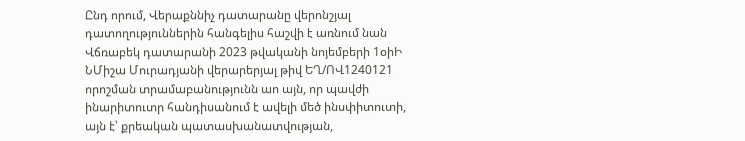Ընդ որում, Վերաքննիչ դատարանը վերոնշյալ դատողություններին հանգելիս հաշվի է առնում նան Վճռաբեկ դատարանի 2023 թվականի նոյեմբերի 1օիԻ ՆՄիշա Մուրադյանի վերարերյալ թիվ ԵՂ/ՈՎ1240121 որոշման տրամաբանությունն աո այն, որ պավժի ինարիտուտր հանդիսանում է ավելի մեծ ինսփիտուտի, այն է՝ քրեական պատասխանատվության,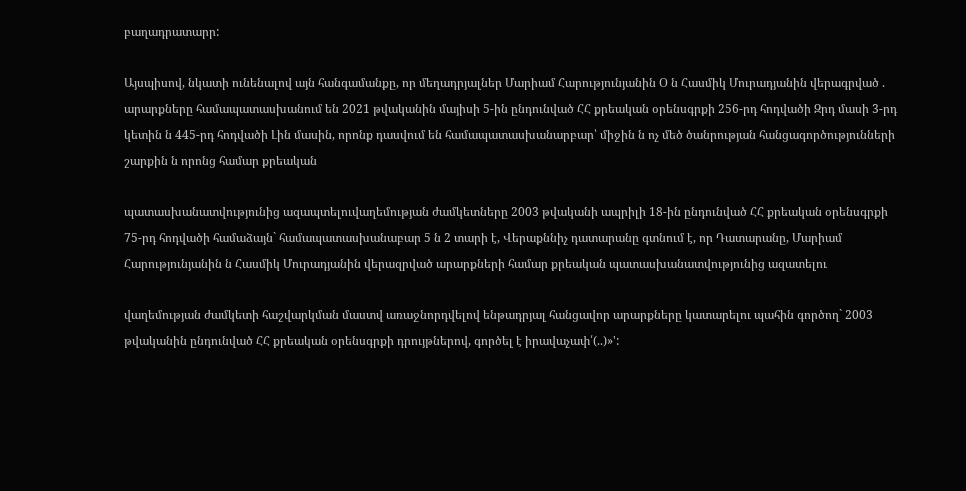բաղադրատարր:

Այսպիսով, նկատի ունենալով այն հանգամանքը, որ մեղադրյալներ Մարիամ Հարությունյանին Օ ն Հասմիկ Մուրադյանին վերագրված . արարքները համապատասխանում են 2021 թվականին մայիսի 5-ին ընդունված ՀՀ քրեական օրենսգրքի 256-րդ հոդվածի Զրդ մասի 3-րդ կետին ն 445-րդ հոդվածի Լին մասին, որոնք դասվում են համապատասխանարբար՝ միջին ն ոչ մեծ ծանրության հանցագործությունների շարքին ն որոնց համար քրեական

պատասխանատվությունից ազապտելուվաղեմության ժամկետները 2003 թվականի ապրիլի 18-ին ընդունված ՀՀ քրեական օրենսգրքի 75-րդ հոդվածի համաձայն` համապատասխանաբար 5 ն 2 տարի է, Վերաքննիչ դատարանը գտնում է, որ Դատարանը, Մարիամ Հարությունյանին ն Հասմիկ Մուրադյանին վերազրված արարքների համար քրեական պատասխանատվությունից ազատելու

վաղեմության ժամկետի հաշվարկման մաստվ առաջնորդվելով ենթադրյալ հանցավոր արարքները կատարելու պահին գործող` 2003 թվականին ընդունված ՀՀ քրեական օրենսգրքի դրույթներով, գործել է իրավաչափ՛(..)»':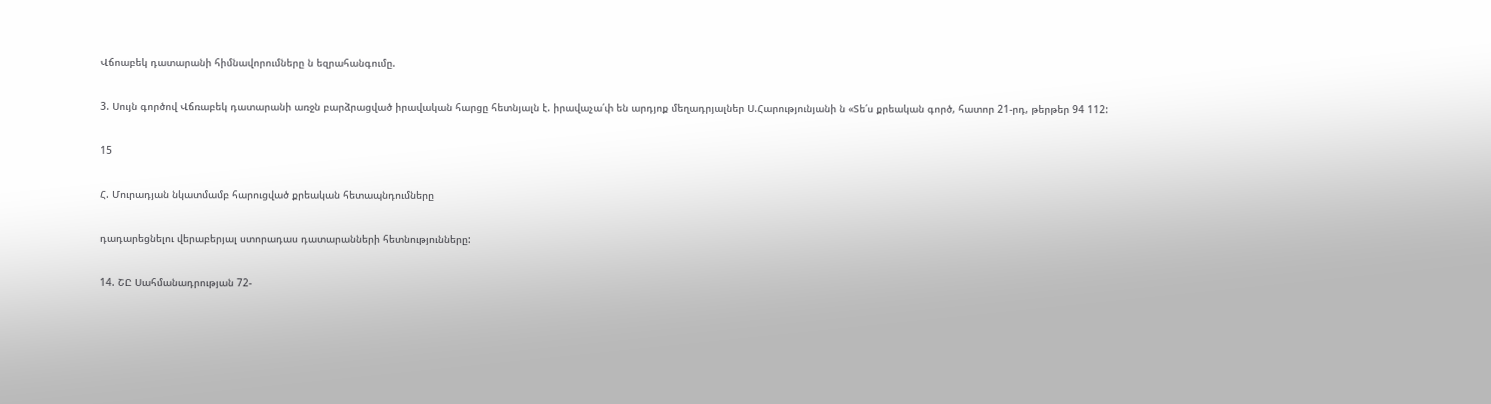Վճոաբեկ դատարանի հիմնավորումները ն եզրահանգումը.

3. Սույն գործով Վճռաբեկ դատարանի առջն բարձրացված իրավական հարցը հետնյալն է. իրավաչա՛փ են արդյոք մեղադրյալներ Ս.Հարությունյանի ն «Տե՛ս քրեական գործ, հատոր 21-րդ, թերթեր 94 112:

15

Հ. Մուրադյան նկատմամբ հարուցված քրեական հետապնդումները

դադարեցնելու վերաբերյալ ստորադաս դատարանների հետնությունները:

14. ՇԸ Սահմանադրության 72-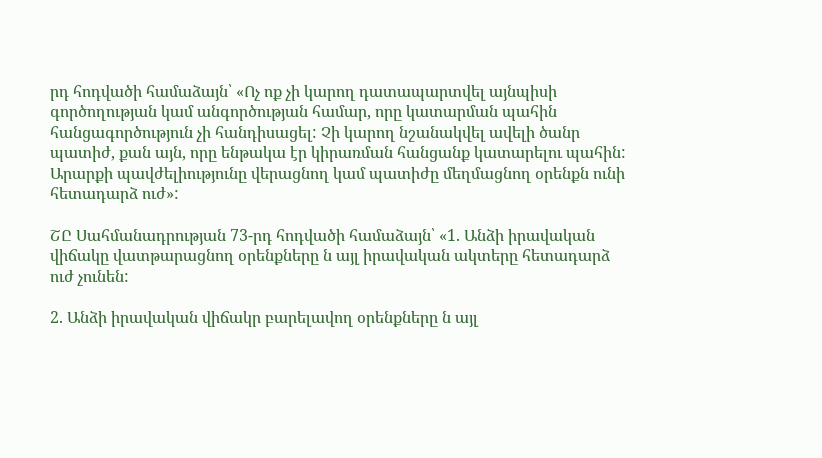րդ հոդվածի համաձայն՝ «Ոչ ոք չի կարող դատապարտվել այնպիսի գործողության կամ անգործության համար, որը կատարման պահին հանցագործություն չի հանդիսացել: Չի կարող նշանակվել ավելի ծանր պատիժ, քան այն, որը ենթակա էր կիրառման հանցանք կատարելու պահին: Արարքի պավժելիությունը վերացնող կամ պատիժը մեղմացնող օրենքն ունի հետադարձ ուժ»:

ՇԸ Սահմանադրության 73-րդ հոդվածի համաձայն՝ «1. Անձի իրավական վիճակը վատթարացնող օրենքները ն այլ իրավական ակտերը հետադարձ ուժ չունեն:

2. Անձի իրավական վիճակր բարելավող օրենքները ն այլ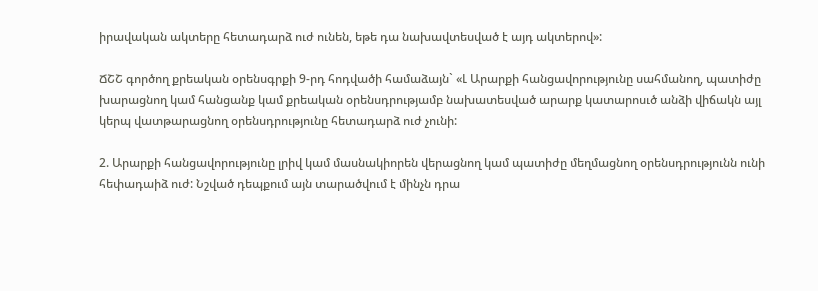իրավական ակտերը հետադարձ ուժ ունեն, եթե դա նախավտեսված է այդ ակտերով»:

ՃՇՇ գործող քրեական օրենսգրքի 9-րդ հոդվածի համաձայն` «Լ Արարքի հանցավորությունը սահմանող, պատիժը խարացնող կամ հանցանք կամ քրեական օրենսդրությամբ նախատեսված արարք կատարոսւծ անձի վիճակն այլ կերպ վատթարացնող օրենսդրությունը հետադարձ ուժ չունի:

2. Արարքի հանցավորությունը լրիվ կամ մասնակիորեն վերացնող կամ պատիժը մեղմացնող օրենսդրությունն ունի հեփադաիձ ուժ: Նշված դեպքում այն տարածվում է մինչն դրա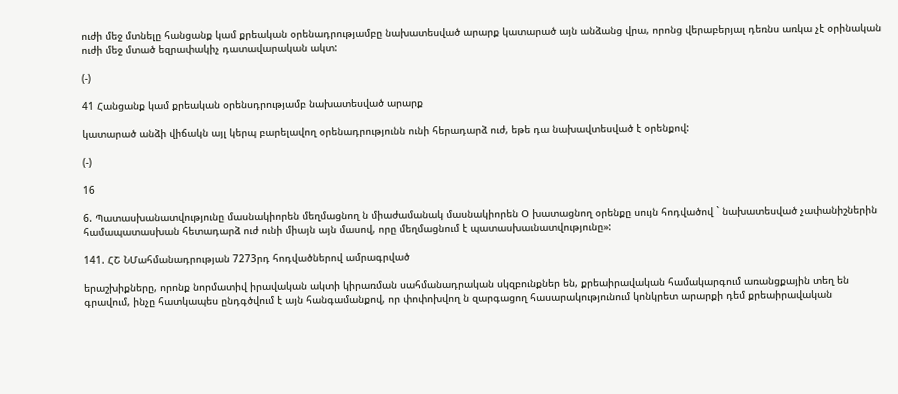ուժի մեջ մտնելը հանցանք կամ քրեական օրենադրությամբը նախատեսված արարք կատարած այն անձանց վրա, որոնց վերաբերյալ դեռնս առկա չէ օրինական ուժի մեջ մտած եզրափակիչ դատավարական ակտ:

(-)

41 Հանցանք կամ քրեական օրենսդրությամբ նախատեսված արարք

կատարած անձի վիճակն այլ կերպ բարելավող օրենադրությունն ունի հերադարձ ուժ, եթե դա նախավտեսված է օրենքով:

(-)

16

6. Պատասխանատվությունը մասնակիորեն մեղմացնող ն միաժամանակ մասնակիորեն Օ խատացնող օրենքը սույն հոդվածով ` նախատեսված չափանիշներին համապատասխան հետադարձ ուժ ունի միայն այն մասով, որը մեղմացնում է պատասխաւնատվությունը»:

141. ՀՇ ՆՄահմանադրության 7273րդ հոդվածներով ամրագրված

երաշխիքները, որոնք նորմատիվ իրավական ակտի կիրառման սահմանադրական սկզբունքներ են, քրեաիրավական համակարգում առանցքային տեղ են գրավում, ինչը հատկապես ընդգծվում է այն հանգամանքով, որ փոփոխվող ն զարգացող հասարակությունում կոնկրետ արարքի դեմ քրեաիրավական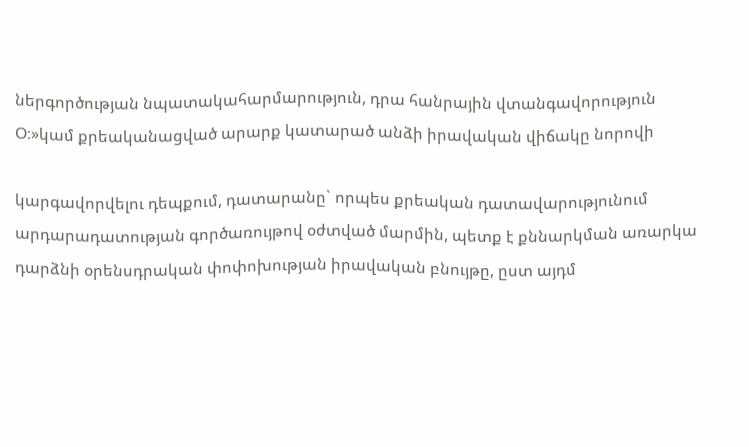ներգործության նպատակահարմարություն, դրա հանրային վտանգավորություն Օ։»կամ քրեականացված արարք կատարած անձի իրավական վիճակը նորովի

կարգավորվելու դեպքում, դատարանը` որպես քրեական դատավարությունում արդարադատության գործառույթով օժտված մարմին, պետք է քննարկման առարկա դարձնի օրենսդրական փոփոխության իրավական բնույթը, ըստ այդմ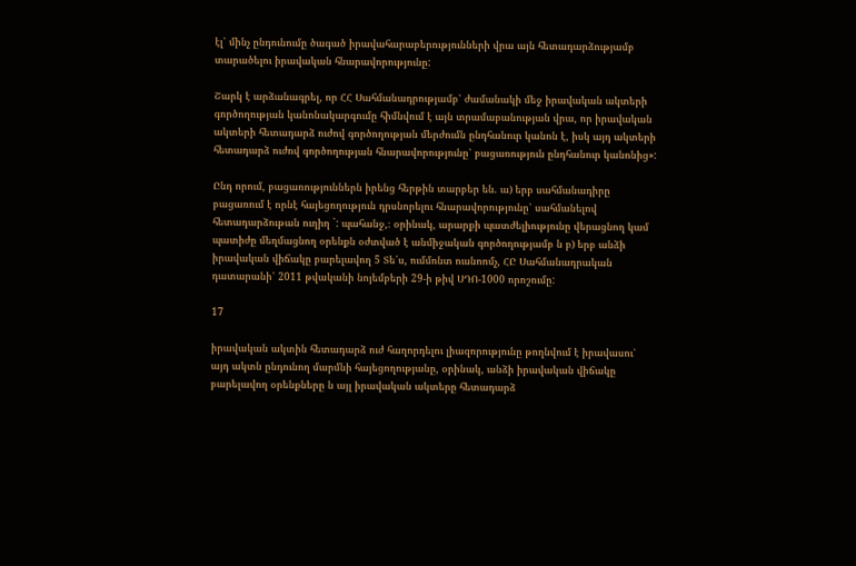էլ՝ մինչ ընդունումը ծագած իրավահարաբերությունների վրա այն հետադարձությամբ տարածելու իրավական հնարավորությունը:

Շարկ է արձանագրել, որ ՀՀ Սահմանադրությամբ՝ ժամանակի մեջ իրավական ակտերի գործողության կանոնակարգումը հիմնվում է այն տրամաբանության վրա, որ իրավական ակտերի հետադարձ ուժով գործողության մերժումն ընդհանուր կանոն է, իսկ այդ ակտերի հետադարձ ուժով գործողության հնարավորությունը՝ բացառություն ընդհանուր կանոնից»:

Ընդ որում, բացառություններն իրենց հերթին տարբեր են. ա) երբ սահմանադիրը բացառում է որնէ հայեցողություն դրսնորելու հնարավորությունը՝ սահմանելով հետադարձութան ուղիղ `: պահանջ,։ օրինակ, արարքի պատժելիությունը վերացնող կամ պատիժը մեղմացնող օրենքն օժտված է անմիջական գործողությամբ ն բ) երբ անձի իրավական վիճակը բարելավող 5 Տե՛ս, ումմոնտ ուսնոոմչ, ՀԸ Սահմանադրական դատարանի՝ 2011 թվականի նոյեմբերի 29-ի թիվ ՍԴՈ-1000 որոշումը:

17

իրավական ակտին հետադարձ ուժ հաղորդելու լիազորությունը թողնվում է իրավասու՝ այդ ակտն ընդունող մարմնի հայեցողությանը, օրինակ, անձի իրավական վիճակը բարելավող օրենքները ն այլ իրավական ակտերը հետադարձ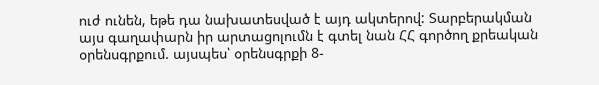ուժ ունեն, եթե դա նախատեսված է այդ ակտերով: Տարբերակման այս գաղափարն իր արտացոլումն է գտել նան ՀՀ գործող քրեական օրենսգրքում. այսպես՝ օրենսգրքի 8-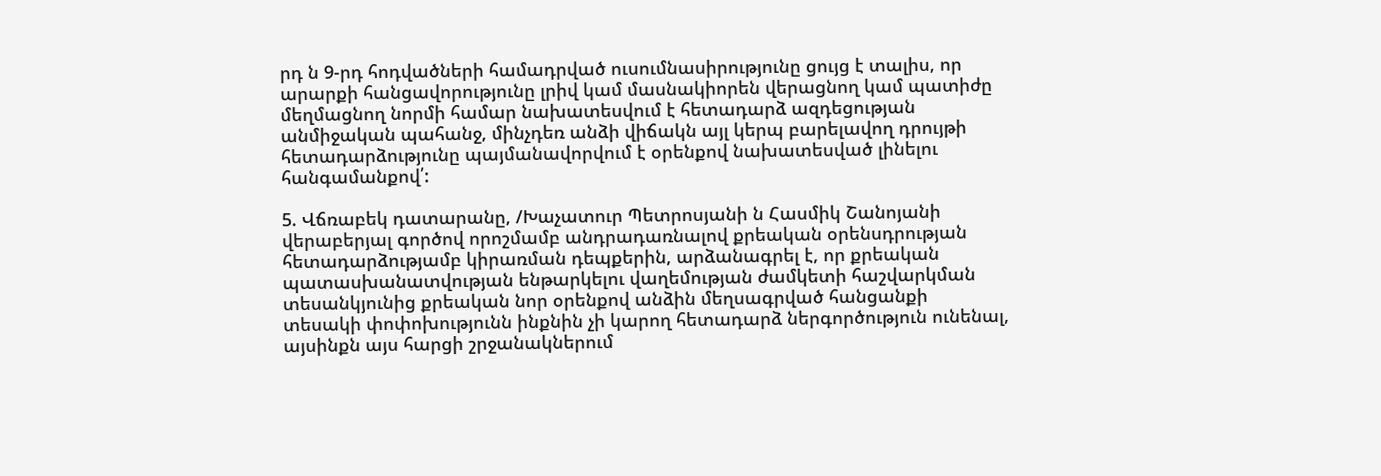րդ ն 9-րդ հոդվածների համադրված ուսումնասիրությունը ցույց է տալիս, որ արարքի հանցավորությունը լրիվ կամ մասնակիորեն վերացնող կամ պատիժը մեղմացնող նորմի համար նախատեսվում է հետադարձ ազդեցության անմիջական պահանջ, մինչդեռ անձի վիճակն այլ կերպ բարելավող դրույթի հետադարձությունը պայմանավորվում է օրենքով նախատեսված լինելու հանգամանքով՛:

5. Վճռաբեկ դատարանը, /Խաչատուր Պետրոսյանի ն Հասմիկ Շանոյանի վերաբերյալ գործով որոշմամբ անդրադառնալով քրեական օրենսդրության հետադարձությամբ կիրառման դեպքերին, արձանագրել է, որ քրեական պատասխանատվության ենթարկելու վաղեմության ժամկետի հաշվարկման տեսանկյունից քրեական նոր օրենքով անձին մեղսագրված հանցանքի տեսակի փոփոխությունն ինքնին չի կարող հետադարձ ներգործություն ունենալ, այսինքն այս հարցի շրջանակներում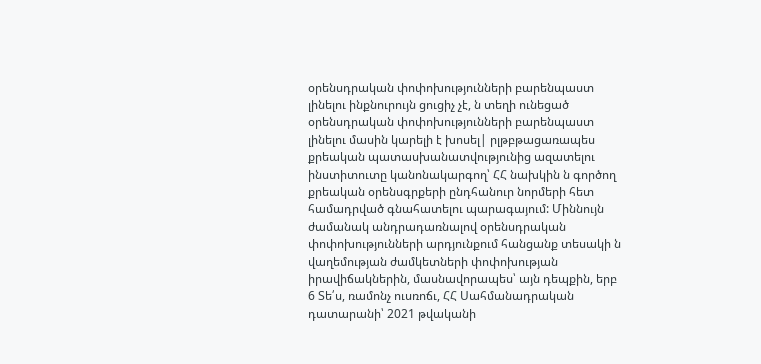օրենսդրական փոփոխությունների բարենպաստ լինելու ինքնուրույն ցուցիչ չէ, ն տեղի ունեցած օրենսդրական փոփոխությունների բարենպաստ լինելու մասին կարելի է խոսել| րլթբթացառապես քրեական պատասխանատվությունից ազատելու ինստիտուտը կանոնակարգող՝ ՀՀ նախկին ն գործող քրեական օրենսգրքերի ընդհանուր նորմերի հետ համադրված գնահատելու պարագայում: Միննույն ժամանակ անդրադառնալով օրենսդրական փոփոխությունների արդյունքում հանցանք տեսակի ն վաղեմության ժամկետների փոփոխության իրավիճակներին, մասնավորապես՝ այն դեպքին, երբ 6 Տե՛ս, ռամոնչ ուսռոճւ, ՀՀ Սահմանադրական դատարանի՝ 2021 թվականի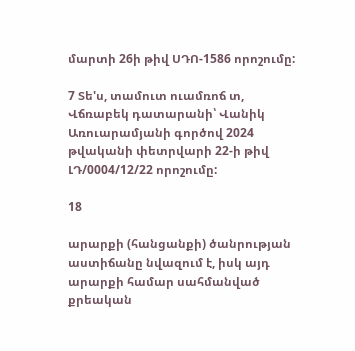մարտի 26ի թիվ ՍԴՈ-1586 որոշումը:

7 Տե'ս, տամուտ ուամռոճ տ, Վճռաբեկ դատարանի՝ Վանիկ Առուարամյանի գործով 2024 թվականի փետրվարի 22-ի թիվ ԼԴ/0004/12/22 որոշումը:

18

արարքի (հանցանքի) ծանրության աստիճանը նվազում է, իսկ այդ արարքի համար սահմանված քրեական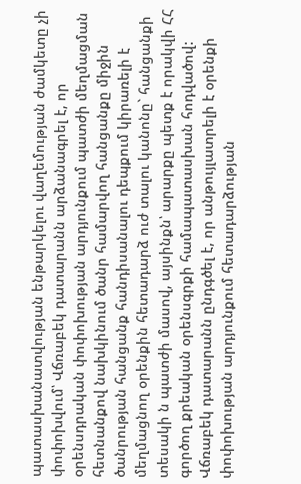պատասխանատվության ենթարկելու վաղեմության ժամկետը չի փոփոխվում՝ Վճռաբեկ դատարանն արձանագրել է, որ օրենսդրական փոփոխության արդյունքում պատժի մեղմացման հետնանքով նախկինում ծանր համարվող հանցանքը միջին ծանրության հանցանք հանդիսանալու դեպքում կիրառելի է մեղմացնող օրենքին հետադարձ ուժ տալու կանոնը` հանցանքի տեսակի ն պատժի մասով, այսինքն՝ արարքը պետք է որակվի ՀՀ գործող քրեական օրենսգրքի համապատասխան հոդվածով: Վճռաբեկ դատարանն ընդգծել է, որ անթույլատրելի է օրենքի փոփոխության արդյունքում հետադարձության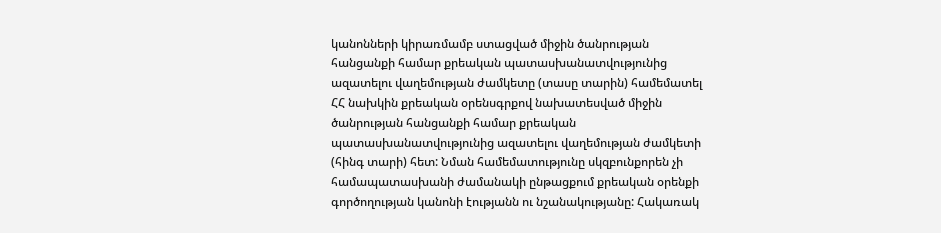կանոնների կիրառմամբ ստացված միջին ծանրության հանցանքի համար քրեական պատասխանատվությունից ազատելու վաղեմության ժամկետը (տասը տարին) համեմատել ՀՀ նախկին քրեական օրենսգրքով նախատեսված միջին ծանրության հանցանքի համար քրեական պատասխանատվությունից ազատելու վաղեմության ժամկետի (հինգ տարի) հետ: Նման համեմատությունը սկզբունքորեն չի համապատասխանի ժամանակի ընթացքում քրեական օրենքի գործողության կանոնի էությանն ու նշանակությանը: Հակառակ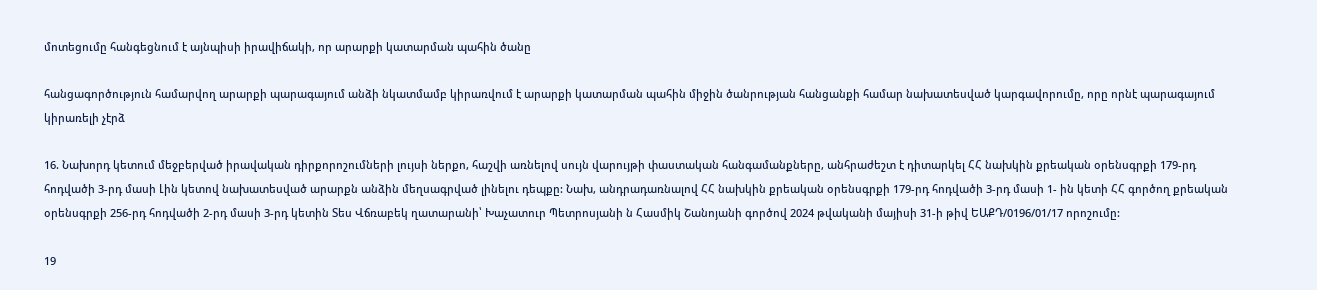մոտեցումը հանգեցնում է այնպիսի իրավիճակի, որ արարքի կատարման պահին ծանը

հանցագործություն համարվող արարքի պարագայում անձի նկատմամբ կիրառվում է արարքի կատարման պահին միջին ծանրության հանցանքի համար նախատեսված կարգավորումը, որը որնէ պարագայում կիրառելի չէրձ

16. Նախորդ կետում մեջբերված իրավական դիրքորոշումների լույսի ներքո, հաշվի առնելով սույն վարույթի փաստական հանգամանքները, անհրաժեշտ է դիտարկել ՀՀ նախկին քրեական օրենսգրքի 179-րդ հոդվածի 3-րդ մասի Լին կետով նախատեսված արարքն անձին մեղսագրված լինելու դեպքը: Նախ, անդրադառնալով ՀՀ նախկին քրեական օրենսգրքի 179-րդ հոդվածի 3-րդ մասի 1- ին կետի ՀՀ գործող քրեական օրենսգրքի 256-րդ հոդվածի 2-րդ մասի 3-րդ կետին Տես Վճռաբեկ ղատարանի՝ Խաչատուր Պետրոսյանի ն Հասմիկ Շանոյանի գործով 2024 թվականի մայիսի 31-ի թիվ ԵԱՔԴ/0196/01/17 որոշումը:

19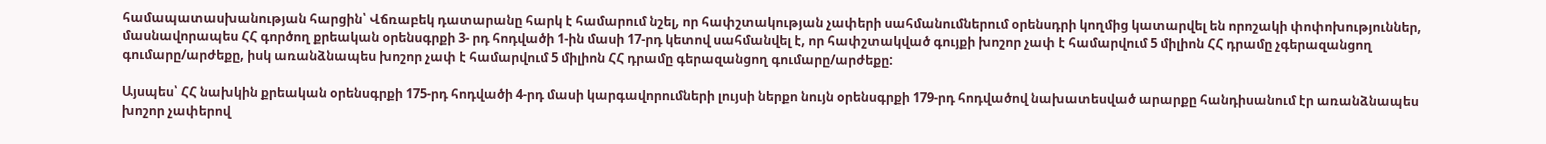համապատասխանության հարցին՝ Վճռաբեկ դատարանը հարկ է համարում նշել, որ հափշտակության չափերի սահմանումներում օրենսդրի կողմից կատարվել են որոշակի փոփոխություններ, մասնավորապես ՀՀ գործող քրեական օրենսգրքի 3- րդ հոդվածի 1-ին մասի 17-րդ կետով սահմանվել է, որ հափշտակված գույքի խոշոր չափ է համարվում 5 միլիոն ՀՀ դրամը չգերազանցող գումարը/արժեքը, իսկ առանձնապես խոշոր չափ է համարվում 5 միլիոն ՀՀ դրամը գերազանցող գումարը/արժեքը:

Այսպես՝ ՀՀ նախկին քրեական օրենսգրքի 175-րդ հոդվածի 4-րդ մասի կարգավորումների լույսի ներքո նույն օրենսգրքի 179-րդ հոդվածով նախատեսված արարքը հանդիսանում էր առանձնապես խոշոր չափերով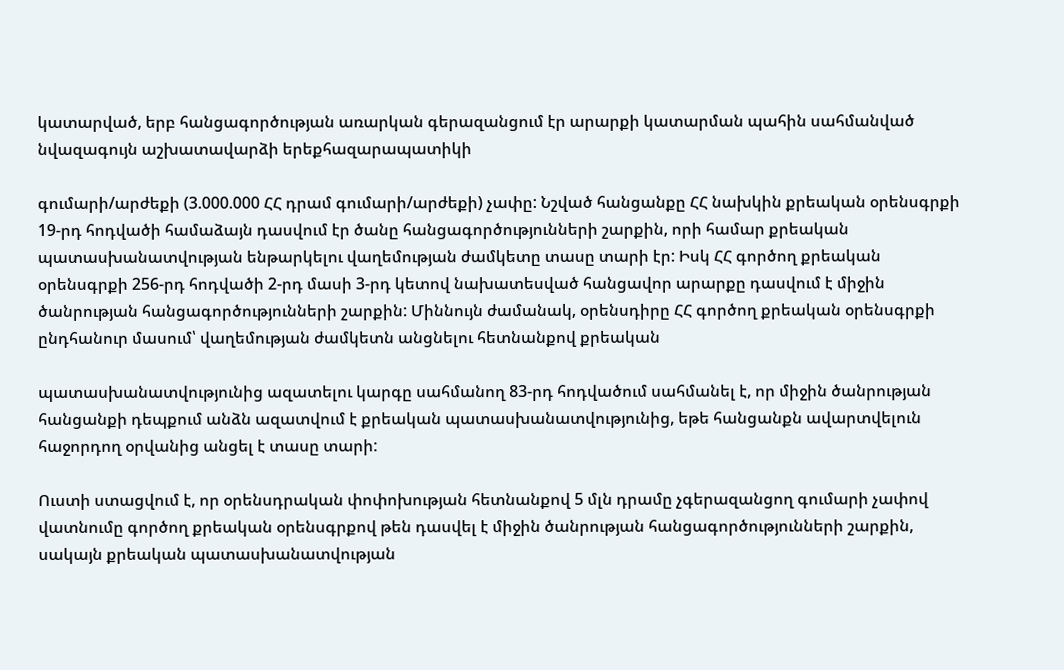կատարված, երբ հանցագործության առարկան գերազանցում էր արարքի կատարման պահին սահմանված նվազագույն աշխատավարձի երեքհազարապատիկի

գումարի/արժեքի (3.000.000 ՀՀ դրամ գումարի/արժեքի) չափը: Նշված հանցանքը ՀՀ նախկին քրեական օրենսգրքի 19-րդ հոդվածի համաձայն դասվում էր ծանը հանցագործությունների շարքին, որի համար քրեական պատասխանատվության ենթարկելու վաղեմության ժամկետը տասը տարի էր: Իսկ ՀՀ գործող քրեական օրենսգրքի 256-րդ հոդվածի 2-րդ մասի 3-րդ կետով նախատեսված հանցավոր արարքը դասվում է միջին ծանրության հանցագործությունների շարքին: Միննույն ժամանակ, օրենսդիրը ՀՀ գործող քրեական օրենսգրքի ընդհանուր մասում՝ վաղեմության ժամկետն անցնելու հետնանքով քրեական

պատասխանատվությունից ազատելու կարգը սահմանող 83-րդ հոդվածում սահմանել է, որ միջին ծանրության հանցանքի դեպքում անձն ազատվում է քրեական պատասխանատվությունից, եթե հանցանքն ավարտվելուն հաջորդող օրվանից անցել է տասը տարի:

Ուստի ստացվում է, որ օրենսդրական փոփոխության հետնանքով 5 մլն դրամը չգերազանցող գումարի չափով վատնումը գործող քրեական օրենսգրքով թեն դասվել է միջին ծանրության հանցագործությունների շարքին, սակայն քրեական պատասխանատվության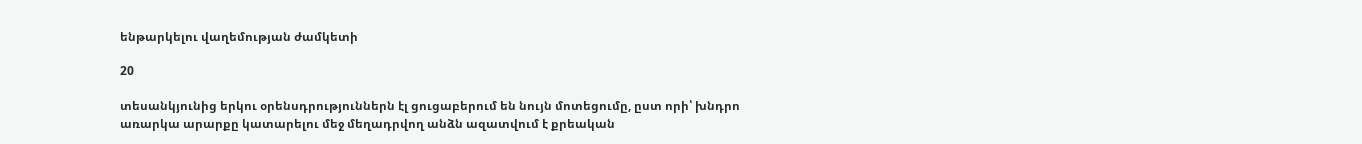ենթարկելու վաղեմության ժամկետի

20

տեսանկյունից երկու օրենսդրություններն էլ ցուցաբերում են նույն մոտեցումը, ըստ որի՝ խնդրո առարկա արարքը կատարելու մեջ մեղադրվող անձն ազատվում է քրեական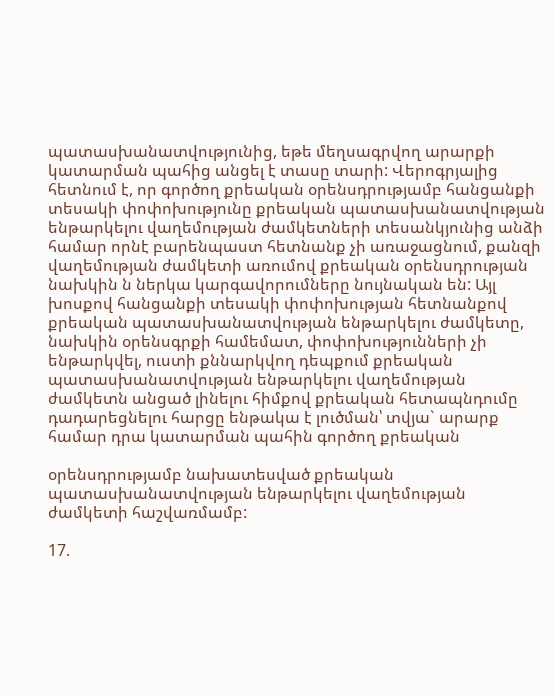պատասխանատվությունից, եթե մեղսագրվող արարքի կատարման պահից անցել է տասը տարի: Վերոգրյալից հետնում է, որ գործող քրեական օրենսդրությամբ հանցանքի տեսակի փոփոխությունը քրեական պատասխանատվության ենթարկելու վաղեմության ժամկետների տեսանկյունից անձի համար որնէ բարենպաստ հետնանք չի առաջացնում, քանզի վաղեմության ժամկետի առումով քրեական օրենսդրության նախկին ն ներկա կարգավորումները նույնական են: Այլ խոսքով հանցանքի տեսակի փոփոխության հետնանքով քրեական պատասխանատվության ենթարկելու ժամկետը, նախկին օրենսգրքի համեմատ, փոփոխությունների չի ենթարկվել, ուստի քննարկվող դեպքում քրեական պատասխանատվության ենթարկելու վաղեմության ժամկետն անցած լինելու հիմքով քրեական հետապնդումը դադարեցնելու հարցը ենթակա է լուծման՝ տվյա` արարք համար դրա կատարման պահին գործող քրեական

օրենսդրությամբ նախատեսված քրեական պատասխանատվության ենթարկելու վաղեմության ժամկետի հաշվառմամբ:

17.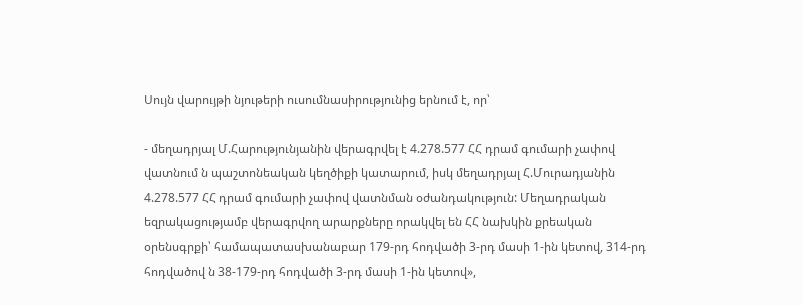Սույն վարույթի նյութերի ուսումնասիրությունից երնում է, որ՝

- մեղադրյալ Մ.Հարությունյանին վերագրվել է 4.278.577 ՀՀ դրամ գումարի չափով վատնում ն պաշտոնեական կեղծիքի կատարում, իսկ մեղադրյալ Հ.Մուրադյանին 4.278.577 ՀՀ դրամ գումարի չափով վատնման օժանդակություն: Մեղադրական եզրակացությամբ վերագրվող արարքները որակվել են ՀՀ նախկին քրեական օրենսգրքի՝ համապատասխանաբար 179-րդ հոդվածի 3-րդ մասի 1-ին կետով, 314-րդ հոդվածով ն 38-179-րդ հոդվածի 3-րդ մասի 1-ին կետով»,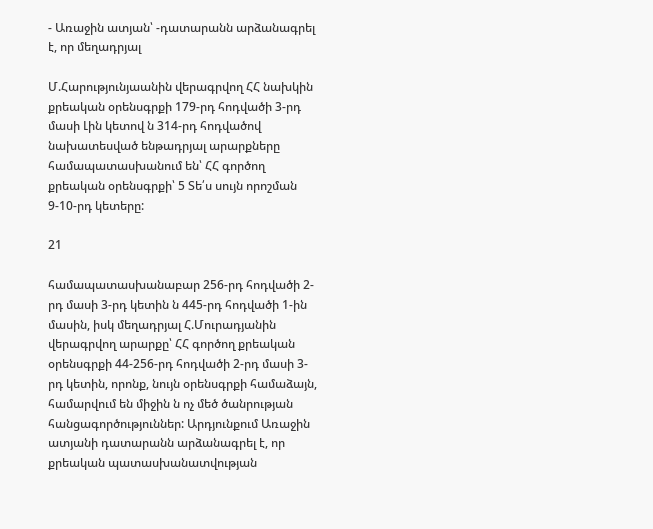- Առաջին ատյան՝ -դատարանն արձանագրել է, որ մեղադրյալ

Մ.Հարությունյաանին վերագրվող ՀՀ նախկին քրեական օրենսգրքի 179-րդ հոդվածի 3-րդ մասի Լին կետով ն 314-րդ հոդվածով նախատեսված ենթադրյալ արարքները համապատասխանում են՝ ՀՀ գործող քրեական օրենսգրքի՝ 5 Տե՛ս սույն որոշման 9-10-րդ կետերը:

21

համապատասխանաբար 256-րդ հոդվածի 2-րդ մասի 3-րդ կետին ն 445-րդ հոդվածի 1-ին մասին, իսկ մեղադրյալ Հ.Մուրադյանին վերագրվող արարքը՝ ՀՀ գործող քրեական օրենսգրքի 44-256-րդ հոդվածի 2-րդ մասի 3-րդ կետին, որոնք, նույն օրենսգրքի համաձայն, համարվում են միջին ն ոչ մեծ ծանրության հանցագործություններ: Արդյունքում Առաջին ատյանի դատարանն արձանագրել է, որ քրեական պատասխանատվության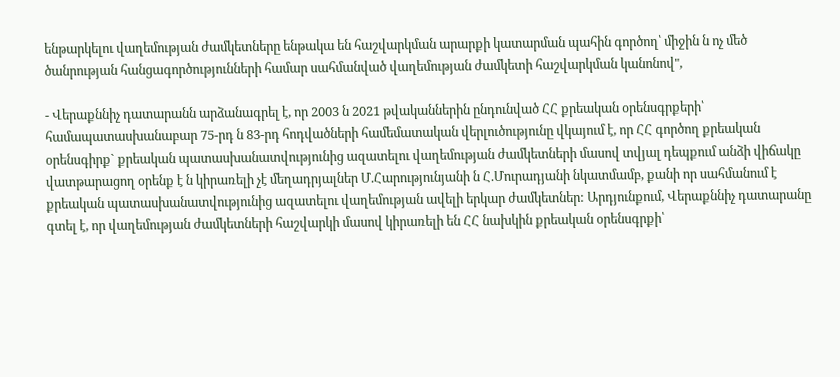ենթարկելու վաղեմության ժամկետները ենթակա են հաշվարկման արարքի կատարման պահին գործող՝ միջին ն ոչ մեծ ծանրության հանցագործությունների համար սահմանված վաղեմության ժամկետի հաշվարկման կանոնով",

- Վերաքննիչ դատարանն արձանագրել է, որ 2003 ն 2021 թվականներին ընդունված ՀՀ քրեական օրենսգրքերի՝ համապատասխանաբար 75-րդ ն 83-րդ հոդվածների համեմատական վերլուծությունը վկայում է, որ ՀՀ գործող քրեական օրենսգիրք` քրեական պատասխանատվությունից ազատելու վաղեմության ժամկետների մասով տվյալ դեպքում անձի վիճակը վատթարացող օրենք է ն կիրառելի չէ մեղադրյալներ Մ.Հարությունյանի ն Հ.Մուրադյանի նկատմամբ, քանի որ սահմանում է քրեական պատասխանատվությունից ազատելու վաղեմության ավելի երկար ժամկետներ: Արդյունքում, Վերաքննիչ դատարանը գտել է, որ վաղեմության ժամկետների հաշվարկի մասով կիրառելի են ՀՀ նախկին քրեական օրենսգրքի՝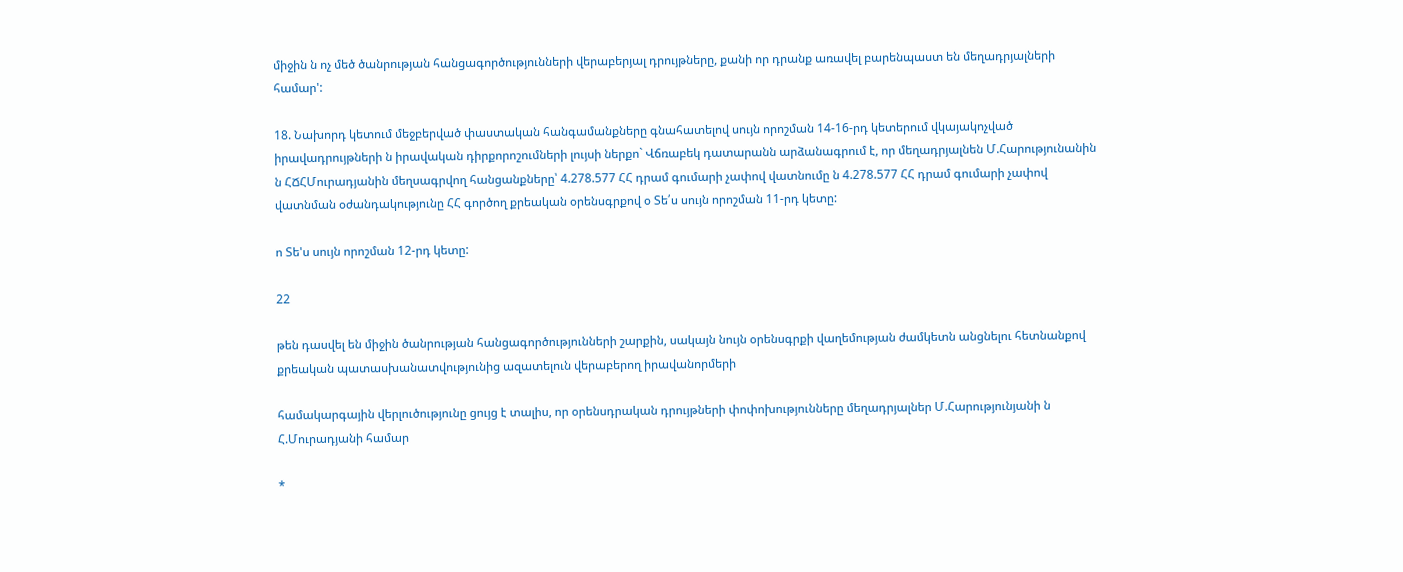միջին ն ոչ մեծ ծանրության հանցագործությունների վերաբերյալ դրույթները, քանի որ դրանք առավել բարենպաստ են մեղադրյալների համար':

18. Նախորդ կետում մեջբերված փաստական հանգամանքները գնահատելով սույն որոշման 14-16-րդ կետերում վկայակոչված իրավադրույթների ն իրավական դիրքորոշումների լույսի ներքո` Վճռաբեկ դատարանն արձանագրում է, որ մեղադրյալնեն Մ.Հարությունանին ն ՀՃՀՄուրադյանին մեղսագրվող հանցանքները՝ 4.278.577 ՀՀ դրամ գումարի չափով վատնումը ն 4.278.577 ՀՀ դրամ գումարի չափով վատնման օժանդակությունը ՀՀ գործող քրեական օրենսգրքով օ Տե՛ս սույն որոշման 11-րդ կետը:

ո Տե'ս սույն որոշման 12-րդ կետը:

22

թեն դասվել են միջին ծանրության հանցագործությունների շարքին, սակայն նույն օրենսգրքի վաղեմության ժամկետն անցնելու հետնանքով քրեական պատասխանատվությունից ազատելուն վերաբերող իրավանորմերի

համակարգային վերլուծությունը ցույց է տալիս, որ օրենսդրական դրույթների փոփոխությունները մեղադրյալներ Մ.Հարությունյանի ն Հ.Մուրադյանի համար

*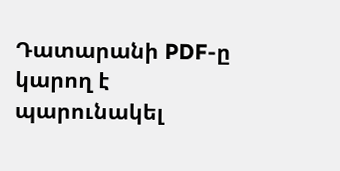Դատարանի PDF-ը կարող է պարունակել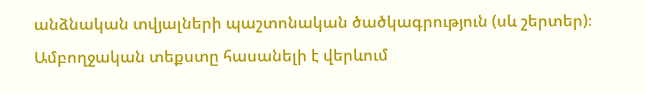անձնական տվյալների պաշտոնական ծածկագրություն (սև շերտեր)։ Ամբողջական տեքստը հասանելի է վերևում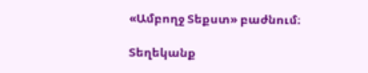«Ամբողջ Տեքստ» բաժնում։

Տեղեկանք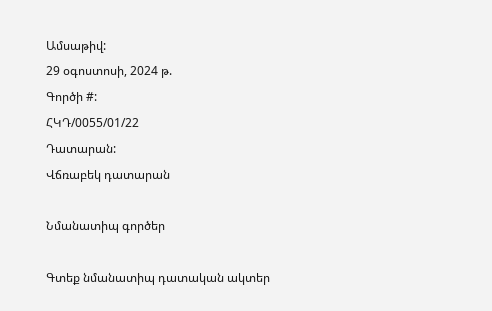Ամսաթիվ:
29 օգոստոսի, 2024 թ.
Գործի #:
ՀԿԴ/0055/01/22
Դատարան:
Վճռաբեկ դատարան

Նմանատիպ գործեր

Գտեք նմանատիպ դատական ակտեր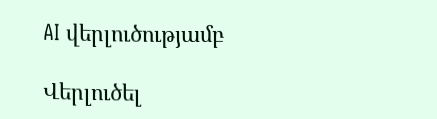AI վերլուծությամբ

Վերլուծել